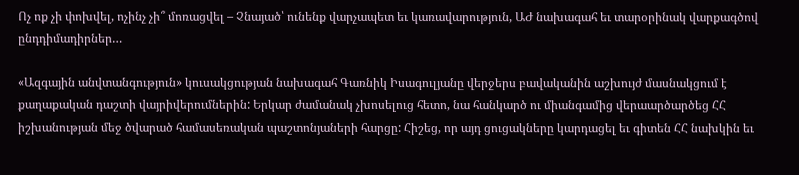Ոչ ոք չի փոխվել, ոչինչ չի՞ մոռացվել – Չնայած՝ ունենք վարչապետ եւ կառավարություն, ԱԺ նախագահ եւ տարօրինակ վարքագծով ընդդիմադիրներ…

«Ազգային անվտանգություն» կուսակցության նախագահ Գառնիկ Իսագուլյանը վերջերս բավականին աշխույժ մասնակցում է քաղաքական դաշտի վայրիվերումներին: Երկար ժամանակ չխոսելուց հետո, նա հանկարծ ու միանգամից վերաարծարծեց ՀՀ իշխանության մեջ ծվարած համասեռական պաշտոնյաների հարցը: Հիշեց, որ այդ ցուցակները կարդացել եւ գիտեն ՀՀ նախկին եւ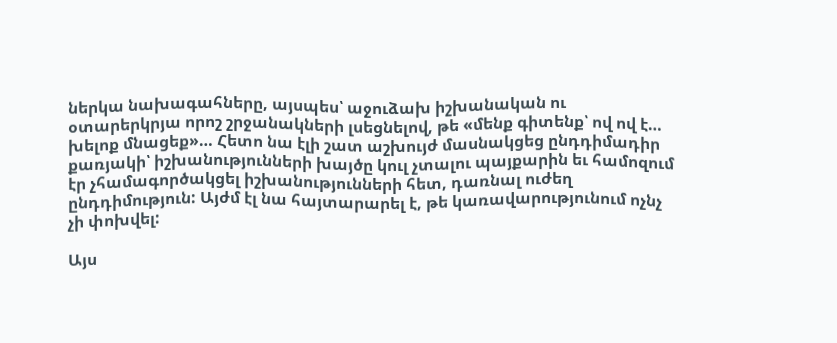ներկա նախագահները, այսպես՝ աջուձախ իշխանական ու օտարերկրյա որոշ շրջանակների լսեցնելով, թե «մենք գիտենք՝ ով ով է… խելոք մնացեք»… Հետո նա էլի շատ աշխույժ մասնակցեց ընդդիմադիր քառյակի՝ իշխանությունների խայծը կուլ չտալու պայքարին եւ համոզում էր չհամագործակցել իշխանությունների հետ, դառնալ ուժեղ ընդդիմություն: Այժմ էլ նա հայտարարել է, թե կառավարությունում ոչնչ չի փոխվել:

Այս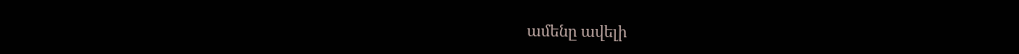ամենը ավելի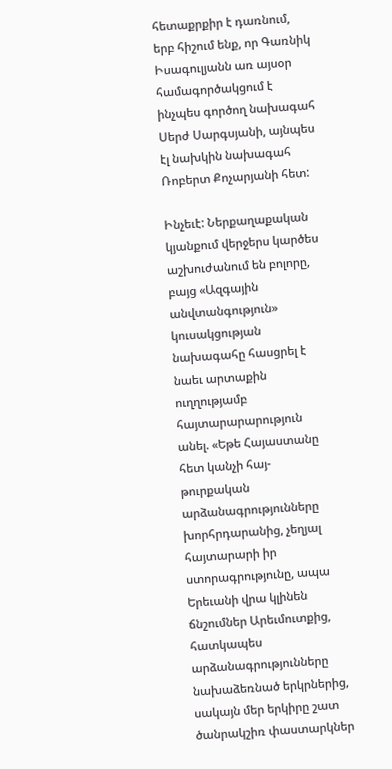հետաքրքիր է դառնում, երբ հիշում ենք, որ Գառնիկ Իսագուլյանն առ այսօր համագործակցում է ինչպես գործող նախագահ Սերժ Սարգսյանի, այնպես էլ նախկին նախագահ Ռոբերտ Քոչարյանի հետ:

Ինչեւէ: Ներքաղաքական կյանքում վերջերս կարծես աշխուժանում են բոլորը, բայց «Ազգային անվտանգություն» կուսակցության նախագահը հասցրել է նաեւ արտաքին ուղղությամբ հայտարարարություն անել. «Եթե Հայաստանը հետ կանչի հայ-թուրքական արձանագրությունները խորհրդարանից, չեղյալ հայտարարի իր ստորագրությունը, ապա Երեւանի վրա կլինեն ճնշումներ Արեւմուտքից, հատկապես արձանագրությունները նախաձեռնած երկրներից, սակայն մեր երկիրը շատ ծանրակշիռ փաստարկներ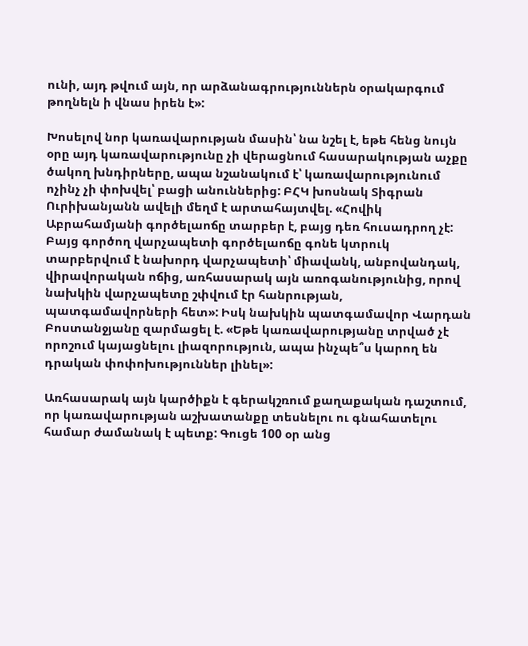ունի, այդ թվում այն, որ արձանագրություններն օրակարգում թողնելն ի վնաս իրեն է»:

Խոսելով նոր կառավարության մասին՝ նա նշել է, եթե հենց նույն օրը այդ կառավարությունը չի վերացնում հասարակության աչքը ծակող խնդիրները, ապա նշանակում է՝ կառավարությունում ոչինչ չի փոխվել՝ բացի անուններից: ԲՀԿ խոսնակ Տիգրան Ուրիխանյանն ավելի մեղմ է արտահայտվել. «Հովիկ Աբրահամյանի գործելաոճը տարբեր է, բայց դեռ հուսադրող չէ: Բայց գործող վարչապետի գործելաոճը գոնե կտրուկ տարբերվում է նախորդ վարչապետի՝ միավանկ, անբովանդակ, վիրավորական ոճից, առհասարակ այն առոգանությունից, որով նախկին վարչապետը շփվում էր հանրության, պատգամավորների հետ»: Իսկ նախկին պատգամավոր Վարդան Բոստանջյանը զարմացել է. «Եթե կառավարությանը տրված չէ որոշում կայացնելու լիազորություն, ապա ինչպե՞ս կարող են դրական փոփոխություններ լինել»:

Առհասարակ այն կարծիքն է գերակշռում քաղաքական դաշտում, որ կառավարության աշխատանքը տեսնելու ու գնահատելու համար ժամանակ է պետք: Գուցե 100 օր անց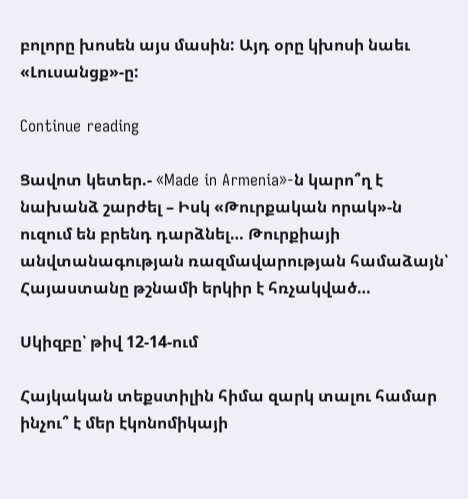բոլորը խոսեն այս մասին: Այդ օրը կխոսի նաեւ «Լուսանցք»-ը:

Continue reading

Ցավոտ կետեր.- «Made in Armenia»-ն կարո՞ղ է նախանձ շարժել – Իսկ «Թուրքական որակ»-ն ուզում են բրենդ դարձնել… Թուրքիայի անվտանագության ռազմավարության համաձայն՝ Հայաստանը թշնամի երկիր է հռչակված…

Սկիզբը՝ թիվ 12-14-ում

Հայկական տեքստիլին հիմա զարկ տալու համար ինչու՞ է մեր էկոնոմիկայի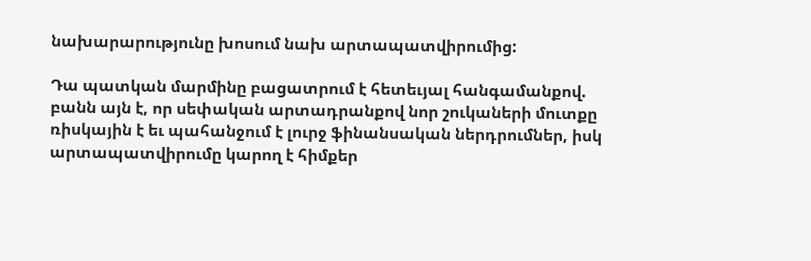նախարարությունը խոսում նախ արտապատվիրումից:

Դա պատկան մարմինը բացատրում է հետեւյալ հանգամանքով. բանն այն է, որ սեփական արտադրանքով նոր շուկաների մուտքը ռիսկային է եւ պահանջում է լուրջ ֆինանսական ներդրումներ, իսկ արտապատվիրումը կարող է հիմքեր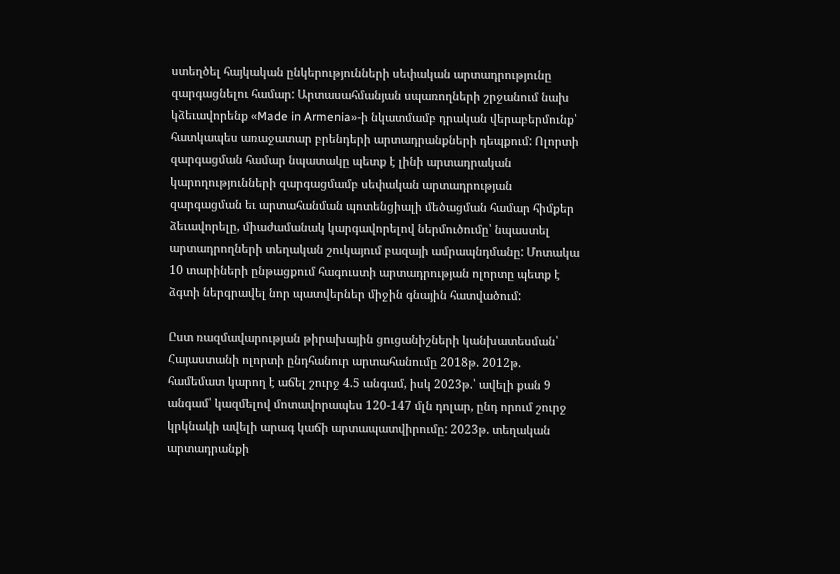ստեղծել հայկական ընկերությունների սեփական արտադրությունը զարգացնելու համար: Արտասահմանյան սպառողների շրջանում նախ կձեւավորենք «Made in Armenia»-ի նկատմամբ դրական վերաբերմունք՝ հատկապես առաջատար բրենդերի արտադրանքների դեպքում: Ոլորտի զարգացման համար նպատակը պետք է լինի արտադրական կարողությունների զարգացմամբ սեփական արտադրության զարգացման եւ արտահանման պոտենցիալի մեծացման համար հիմքեր ձեւավորելը, միաժամանակ կարգավորելով ներմուծումը՝ նպաստել արտադրողների տեղական շուկայում բազայի ամրապնդմանը: Մոտակա 10 տարիների ընթացքում հագուստի արտադրության ոլորտը պետք է ձգտի ներգրավել նոր պատվերներ միջին գնային հատվածում:

Ըստ ռազմավարության թիրախային ցուցանիշների կանխատեսման՝ Հայաստանի ոլորտի ընդհանուր արտահանումը 2018թ. 2012թ. համեմատ կարող է աճել շուրջ 4.5 անգամ, իսկ 2023թ.՝ ավելի քան 9 անգամ՝ կազմելով մոտավորապես 120-147 մլն դոլար, ընդ որում շուրջ կրկնակի ավելի արագ կաճի արտապատվիրումը: 2023թ. տեղական արտադրանքի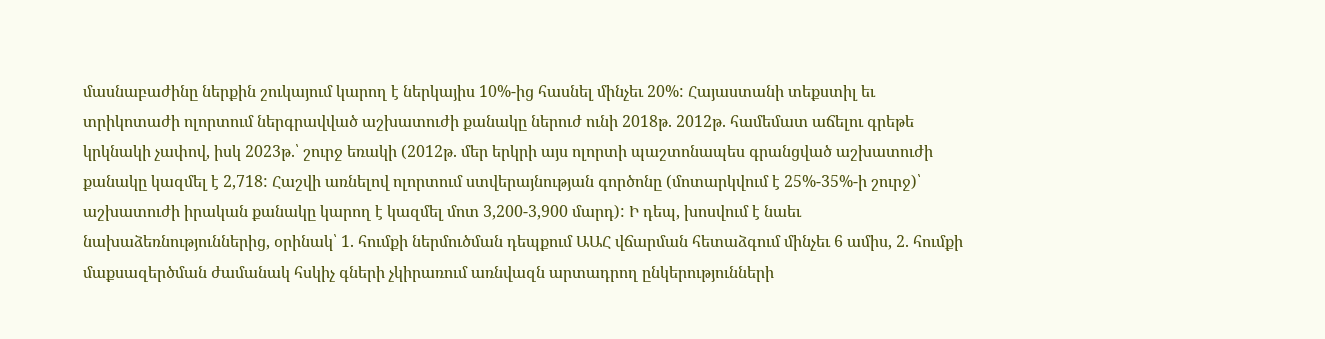մասնաբաժինը ներքին շուկայում կարող է ներկայիս 10%-ից հասնել մինչեւ 20%: Հայաստանի տեքստիլ եւ տրիկոտաժի ոլորտում ներգրավված աշխատուժի քանակը ներուժ ունի 2018թ. 2012թ. համեմատ աճելու գրեթե կրկնակի չափով, իսկ 2023թ.՝ շուրջ եռակի (2012թ. մեր երկրի այս ոլորտի պաշտոնապես գրանցված աշխատուժի քանակը կազմել է 2,718: Հաշվի առնելով ոլորտում ստվերայնության գործոնը (մոտարկվում է 25%-35%-ի շուրջ)՝ աշխատուժի իրական քանակը կարող է կազմել մոտ 3,200-3,900 մարդ): Ի դեպ, խոսվում է նաեւ նախաձեռնություններից, օրինակ՝ 1. հումքի ներմուծման դեպքում ԱԱՀ վճարման հետաձգում մինչեւ 6 ամիս, 2. հումքի մաքսազերծման ժամանակ հսկիչ գների չկիրառում առնվազն արտադրող ընկերությունների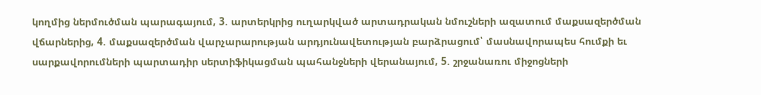կողմից ներմուծման պարագայում, 3. արտերկրից ուղարկված արտադրական նմուշների ազատում մաքսազերծման վճարներից, 4. մաքսազերծման վարչարարության արդյունավետության բարձրացում՝ մասնավորապես հումքի եւ սարքավորումների պարտադիր սերտիֆիկացման պահանջների վերանայում, 5. շրջանառու միջոցների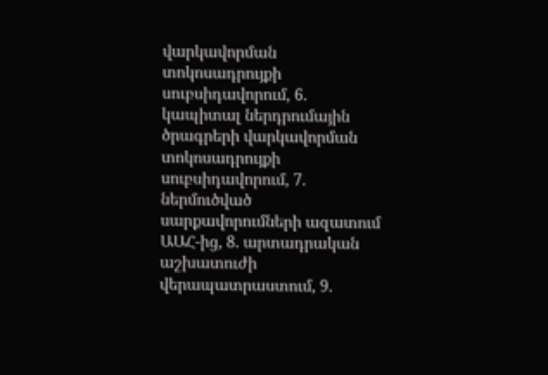վարկավորման տոկոսադրույքի սուբսիդավորում, 6. կապիտալ ներդրումային ծրագրերի վարկավորման տոկոսադրույքի սուբսիդավորում, 7. ներմուծված սարքավորումների ազատում ԱԱՀ-ից, 8. արտադրական աշխատուժի վերապատրաստում, 9.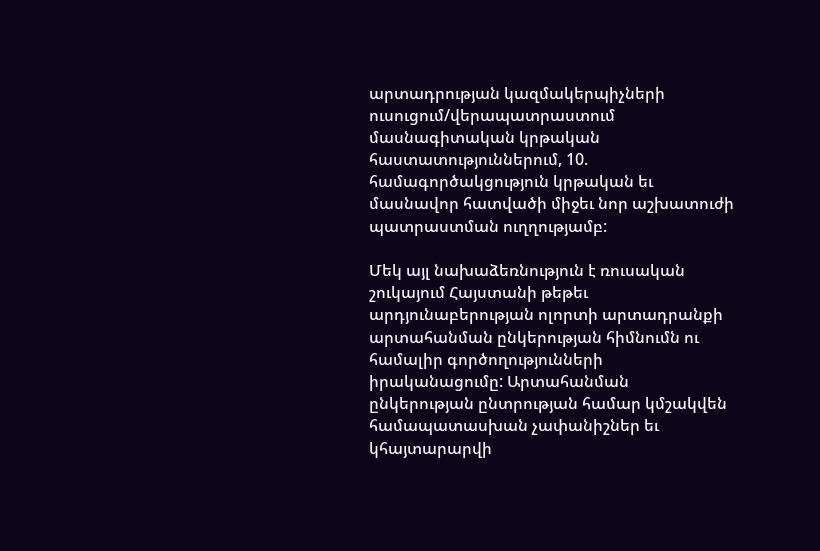արտադրության կազմակերպիչների ուսուցում/վերապատրաստում մասնագիտական կրթական հաստատություններում, 10. համագործակցություն կրթական եւ մասնավոր հատվածի միջեւ նոր աշխատուժի պատրաստման ուղղությամբ:

Մեկ այլ նախաձեռնություն է ռուսական շուկայում Հայստանի թեթեւ արդյունաբերության ոլորտի արտադրանքի արտահանման ընկերության հիմնումն ու համալիր գործողությունների իրականացումը: Արտահանման ընկերության ընտրության համար կմշակվեն համապատասխան չափանիշներ եւ կհայտարարվի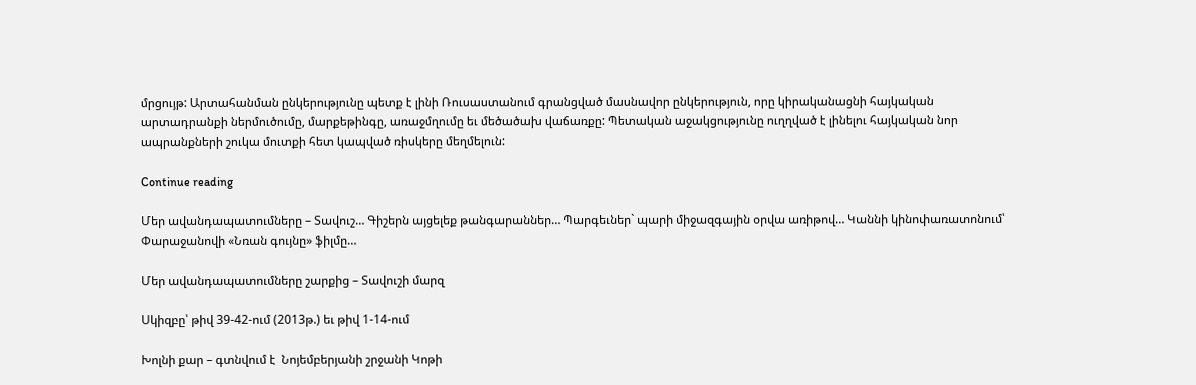մրցույթ: Արտահանման ընկերությունը պետք է լինի Ռուսաստանում գրանցված մասնավոր ընկերություն, որը կիրականացնի հայկական արտադրանքի ներմուծումը, մարքեթինգը, առաջմղումը եւ մեծածախ վաճառքը: Պետական աջակցությունը ուղղված է լինելու հայկական նոր ապրանքների շուկա մուտքի հետ կապված ռիսկերը մեղմելուն:

Continue reading

Մեր ավանդապատումները – Տավուշ… Գիշերն այցելեք թանգարաններ… Պարգեւներ` պարի միջազգային օրվա առիթով… Կաննի կինոփառատոնում՝ Փարաջանովի «Նռան գույնը» ֆիլմը…

Մեր ավանդապատումները շարքից – Տավուշի մարզ

Սկիզբը՝ թիվ 39-42-ում (2013թ.) եւ թիվ 1-14-ում

Խոլնի քար – գտնվում է  Նոյեմբերյանի շրջանի Կոթի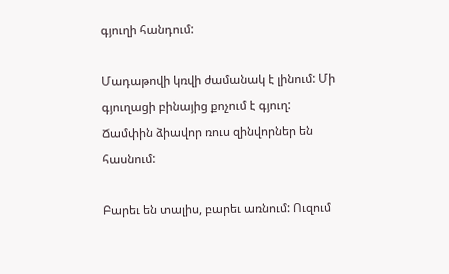գյուղի հանդում:

Մադաթովի կռվի ժամանակ է լինում: Մի գյուղացի բինայից քոչում է գյուղ: Ճամփին ձիավոր ռուս զինվորներ են հասնում:

Բարեւ են տալիս, բարեւ առնում: Ուզում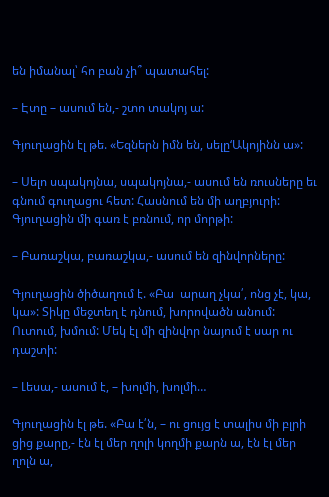են իմանալ՝ հո բան չի՞ պատահել:

– Էտը – ասում են,- շտո տակոյ ա:

Գյուղացին էլ թե. «Եզներն իմն են, սելը‘Ակոյինն ա»:

– Սելո սպակոյնա, սպակոյնա,- ասում են ռուսները եւ գնում գուղացու հետ: Հասնում են մի աղբյուրի: Գյուղացին մի գառ է բռնում, որ մորթի:

– Բառաշկա, բառաշկա,- ասում են զինվորները:

Գյուղացին ծիծաղում է. «Բա  արաղ չկա՛, ոնց չէ, կա, կա»: Տիկը մեջտեղ է դնում, խորովածն անում: Ուտում, խմում: Մեկ էլ մի զինվոր նայում է սար ու դաշտի:

– Լեսա,- ասում է, – խոլմի, խոլմի…

Գյուղացին էլ թե. «Բա է՛ն, – ու ցույց է տալիս մի բլրի ցից քարը,- էն էլ մեր ղոլի կողմի քարն ա, էն էլ մեր ղոլն ա,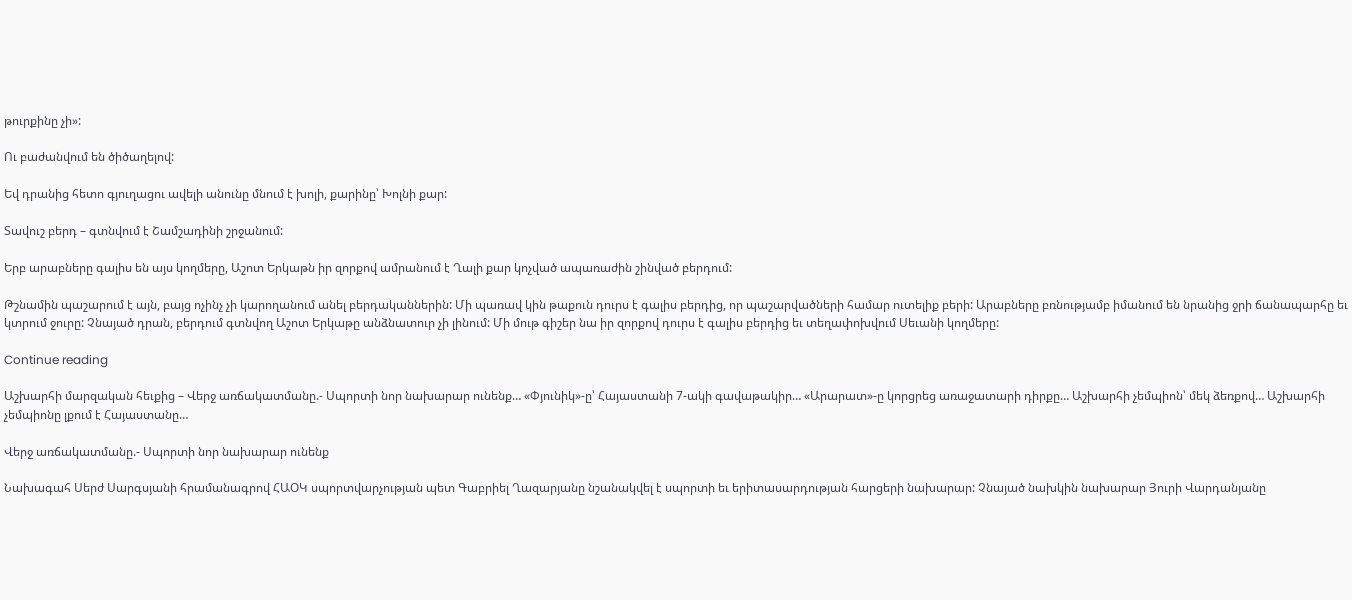թուրքինը չի»:

Ու բաժանվում են ծիծաղելով:

Եվ դրանից հետո գյուղացու ավելի անունը մնում է խոլի, քարինը՝ Խոլնի քար:

Տավուշ բերդ – գտնվում է Շամշադինի շրջանում:

Երբ արաբները գալիս են այս կողմերը, Աշոտ Երկաթն իր զորքով ամրանում է Ղալի քար կոչված ապառաժին շինված բերդում:

Թշնամին պաշարում է այն, բայց ոչինչ չի կարողանում անել բերդականներին: Մի պառավ կին թաքուն դուրս է գալիս բերդից, որ պաշարվածների համար ուտելիք բերի: Արաբները բռնությամբ իմանում են նրանից ջրի ճանապարհը եւ կտրում ջուրը: Չնայած դրան, բերդում գտնվող Աշոտ Երկաթը անձնատուր չի լինում: Մի մութ գիշեր նա իր զորքով դուրս է գալիս բերդից եւ տեղափոխվում Սեւանի կողմերը:

Continue reading

Աշխարհի մարզական հեւքից – Վերջ առճակատմանը.- Սպորտի նոր նախարար ունենք… «Փյունիկ»-ը՝ Հայաստանի 7-ակի գավաթակիր… «Արարատ»-ը կորցրեց առաջատարի դիրքը… Աշխարհի չեմպիոն՝ մեկ ձեռքով… Աշխարհի չեմպիոնը լքում է Հայաստանը…

Վերջ առճակատմանը.- Սպորտի նոր նախարար ունենք

Նախագահ Սերժ Սարգսյանի հրամանագրով ՀԱՕԿ սպորտվարչության պետ Գաբրիել Ղազարյանը նշանակվել է սպորտի եւ երիտասարդության հարցերի նախարար: Չնայած նախկին նախարար Յուրի Վարդանյանը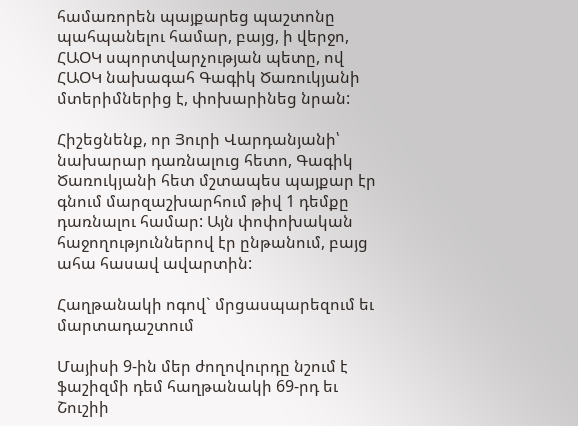համառորեն պայքարեց պաշտոնը պահպանելու համար, բայց, ի վերջո, ՀԱՕԿ սպորտվարչության պետը, ով ՀԱՕԿ նախագահ Գագիկ Ծառուկյանի մտերիմներից է, փոխարինեց նրան:

Հիշեցնենք, որ Յուրի Վարդանյանի՝ նախարար դառնալուց հետո, Գագիկ Ծառուկյանի հետ մշտապես պայքար էր գնում մարզաշխարհում թիվ 1 դեմքը դառնալու համար: Այն փոփոխական հաջողություններով էր ընթանում, բայց ահա հասավ ավարտին:

Հաղթանակի ոգով` մրցասպարեզում եւ մարտադաշտում

Մայիսի 9-ին մեր ժողովուրդը նշում է ֆաշիզմի դեմ հաղթանակի 69-րդ եւ Շուշիի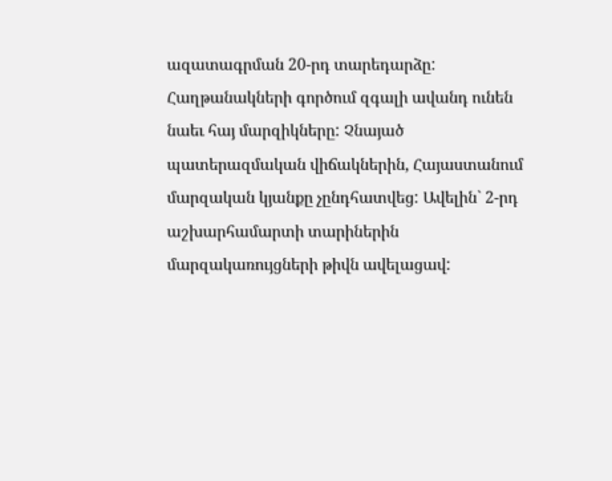ազատագրման 20-րդ տարեդարձը: Հաղթանակների գործում զգալի ավանդ ունեն նաեւ հայ մարզիկները: Չնայած պատերազմական վիճակներին, Հայաստանում մարզական կյանքը չընդհատվեց: Ավելին` 2-րդ աշխարհամարտի տարիներին մարզակառույցների թիվն ավելացավ: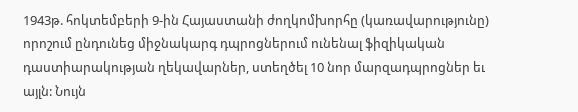1943թ. հոկտեմբերի 9-ին Հայաստանի ժողկոմխորհը (կառավարությունը) որոշում ընդունեց միջնակարգ դպրոցներում ունենալ ֆիզիկական դաստիարակության ղեկավարներ, ստեղծել 10 նոր մարզադպրոցներ եւ այլն: Նույն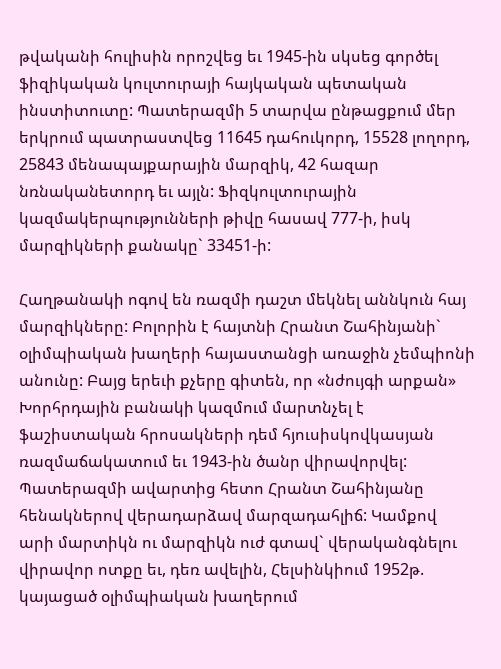թվականի հուլիսին որոշվեց եւ 1945-ին սկսեց գործել ֆիզիկական կուլտուրայի հայկական պետական ինստիտուտը: Պատերազմի 5 տարվա ընթացքում մեր երկրում պատրաստվեց 11645 դահուկորդ, 15528 լողորդ, 25843 մենապայքարային մարզիկ, 42 հազար նռնականետորդ եւ այլն: Ֆիզկուլտուրային կազմակերպությունների թիվը հասավ 777-ի, իսկ մարզիկների քանակը` 33451-ի:

Հաղթանակի ոգով են ռազմի դաշտ մեկնել աննկուն հայ մարզիկները: Բոլորին է հայտնի Հրանտ Շահինյանի` օլիմպիական խաղերի հայաստանցի առաջին չեմպիոնի անունը: Բայց երեւի քչերը գիտեն, որ «նժույգի արքան» Խորհրդային բանակի կազմում մարտնչել է ֆաշիստական հրոսակների դեմ հյուսիսկովկասյան ռազմաճակատում եւ 1943-ին ծանր վիրավորվել: Պատերազմի ավարտից հետո Հրանտ Շահինյանը հենակներով վերադարձավ մարզադահլիճ: Կամքով արի մարտիկն ու մարզիկն ուժ գտավ` վերականգնելու վիրավոր ոտքը եւ, դեռ ավելին, Հելսինկիում 1952թ. կայացած օլիմպիական խաղերում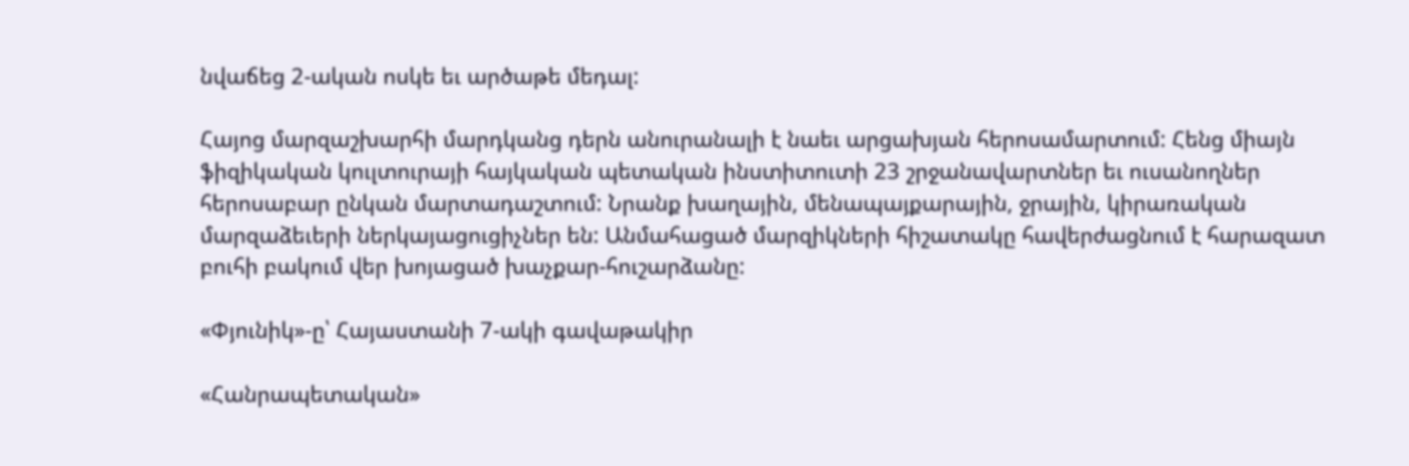նվաճեց 2-ական ոսկե եւ արծաթե մեդալ:

Հայոց մարզաշխարհի մարդկանց դերն անուրանալի է նաեւ արցախյան հերոսամարտում: Հենց միայն ֆիզիկական կուլտուրայի հայկական պետական ինստիտուտի 23 շրջանավարտներ եւ ուսանողներ հերոսաբար ընկան մարտադաշտում: Նրանք խաղային, մենապայքարային, ջրային, կիրառական մարզաձեւերի ներկայացուցիչներ են: Անմահացած մարզիկների հիշատակը հավերժացնում է հարազատ բուհի բակում վեր խոյացած խաչքար-հուշարձանը:

«Փյունիկ»-ը՝ Հայաստանի 7-ակի գավաթակիր

«Հանրապետական»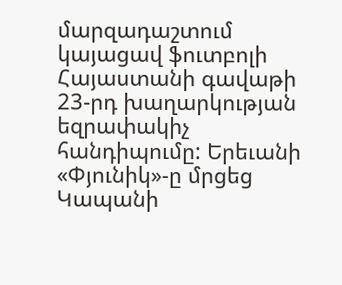մարզադաշտում կայացավ ֆուտբոլի Հայաստանի գավաթի 23-րդ խաղարկության եզրափակիչ հանդիպումը: Երեւանի «Փյունիկ»-ը մրցեց Կապանի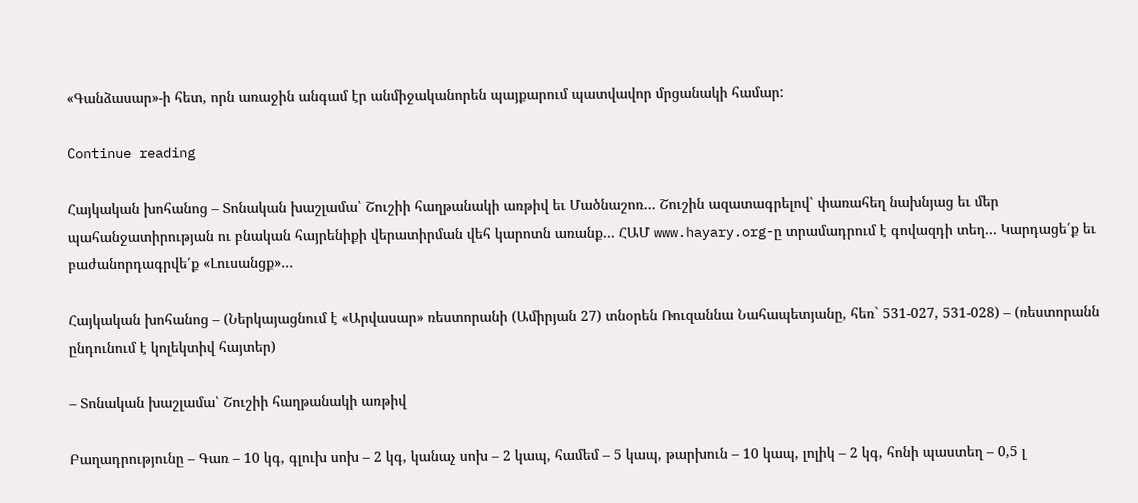«Գանձասար»-ի հետ, որն առաջին անգամ էր անմիջականորեն պայքարում պատվավոր մրցանակի համար:

Continue reading

Հայկական խոհանոց – Տոնական խաշլամա՝ Շուշիի հաղթանակի առթիվ եւ Մածնաշոռ… Շուշին ազատագրելով՝ փառահեղ նախնյաց եւ մեր պահանջատիրության ու բնական հայրենիքի վերատիրման վեհ կարոտն առանք… ՀԱՄ www.hayary.org-ը տրամադրում է գովազդի տեղ… Կարդացե՛ք եւ բաժանորդագրվե՛ք «Լուսանցք»…

Հայկական խոհանոց – (Ներկայացնում է «Արվասար» ռեստորանի (Ամիրյան 27) տնօրեն Ռուզաննա Նահապետյանը, հեռ` 531-027, 531-028) – (ռեստորանն ընդունում է կոլեկտիվ հայտեր)

– Տոնական խաշլամա՝ Շուշիի հաղթանակի առթիվ

Բաղադրությունը – Գառ – 10 կգ, գլուխ սոխ – 2 կգ, կանաչ սոխ – 2 կապ, համեմ – 5 կապ, թարխուն – 10 կապ, լոլիկ – 2 կգ, հոնի պաստեղ – 0,5 լ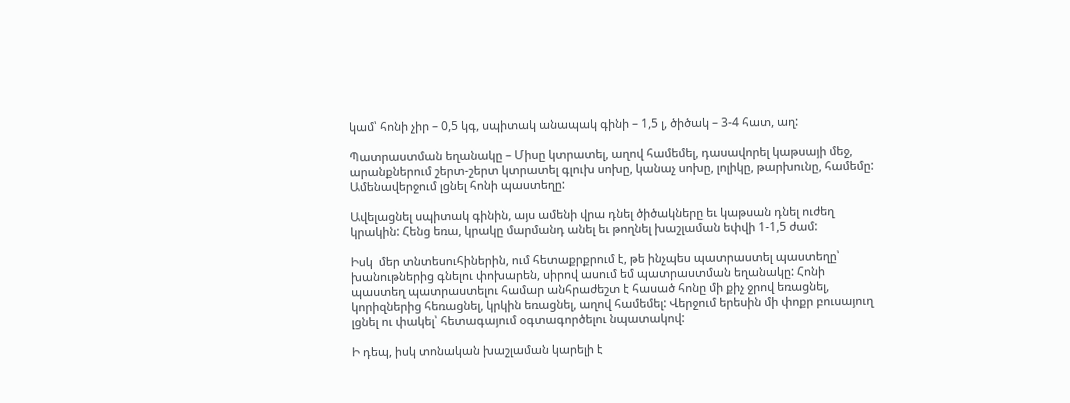կամ՝ հոնի չիր – 0,5 կգ, սպիտակ անապակ գինի – 1,5 լ, ծիծակ – 3-4 հատ, աղ:

Պատրաստման եղանակը – Միսը կտրատել, աղով համեմել, դասավորել կաթսայի մեջ, արանքներում շերտ-շերտ կտրատել գլուխ սոխը, կանաչ սոխը, լոլիկը, թարխունը, համեմը: Ամենավերջում լցնել հոնի պաստեղը:

Ավելացնել սպիտակ գինին, այս ամենի վրա դնել ծիծակները եւ կաթսան դնել ուժեղ կրակին: Հենց եռա, կրակը մարմանդ անել եւ թողնել խաշլաման եփվի 1-1,5 ժամ:

Իսկ  մեր տնտեսուհիներին, ում հետաքրքրում է, թե ինչպես պատրաստել պաստեղը՝ խանութներից գնելու փոխարեն, սիրով ասում եմ պատրաստման եղանակը: Հոնի պաստեղ պատրաստելու համար անհրաժեշտ է հասած հոնը մի քիչ ջրով եռացնել, կորիզներից հեռացնել, կրկին եռացնել, աղով համեմել: Վերջում երեսին մի փոքր բուսայուղ լցնել ու փակել՝ հետագայում օգտագործելու նպատակով:

Ի դեպ, իսկ տոնական խաշլաման կարելի է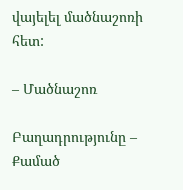վայելել մածնաշոռի հետ:

– Մածնաշոռ

Բաղադրությունը – Քամած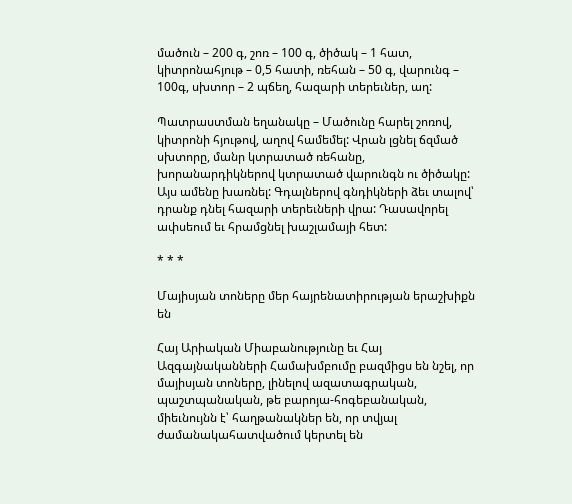մածուն – 200 գ, շոռ – 100 գ, ծիծակ – 1 հատ, կիտրոնահյութ – 0,5 հատի, ռեհան – 50 գ, վարունգ – 100գ, սխտոր – 2 պճեղ, հազարի տերեւներ, աղ:

Պատրաստման եղանակը – Մածունը հարել շոռով, կիտրոնի հյութով, աղով համեմել: Վրան լցնել ճզմած սխտորը, մանր կտրատած ռեհանը, խորանարդիկներով կտրատած վարունգն ու ծիծակը: Այս ամենը խառնել: Գդալներով գնդիկների ձեւ տալով՝ դրանք դնել հազարի տերեւների վրա: Դասավորել ափսեում եւ հրամցնել խաշլամայի հետ:

* * *

Մայիսյան տոները մեր հայրենատիրության երաշխիքն են

Հայ Արիական Միաբանությունը եւ Հայ Ազգայնականների Համախմբումը բազմիցս են նշել, որ մայիսյան տոները, լինելով ազատագրական, պաշտպանական, թե բարոյա-հոգեբանական, միեւնույնն է՝ հաղթանակներ են, որ տվյալ ժամանակահատվածում կերտել են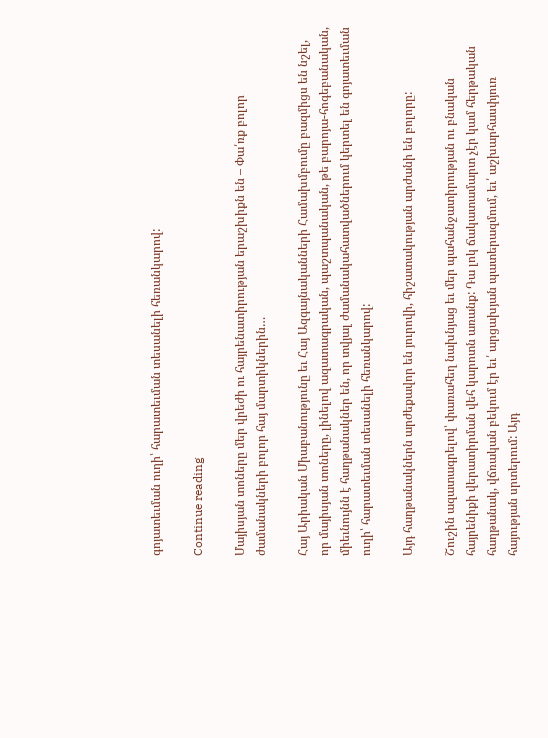գոյատեւման ուղի՝ հարատեւման տեսանելի հեռանկարով:

Continue reading

Մայիսյան տոները մեր վրեժի ու հայրենատիրության երաշխիքն են – Փա՛ռք բոլոր ժամանակների բոլոր հայ մարտիկներին…

Հայ Արիական Միաբանությունը եւ Հայ Ազգայնականների Համախմբումը բազմիցս են նշել, որ մայիսյան տոները, լինելով ազատագրական, պաշտպանական, թե բարոյա-հոգեբանական, միեւնույնն է հաղթանակներ են, որ տվյալ ժամանակահատվածներում կերտել են գոյատեւման ուղի՝ հարատեւման տեսանելի հեռանկարով:

Այդ հաղթանակներն արժեքավոր են յուրովի, հիշատակության արժանի են բոլորը:

Շուշին ազատագրելով՝ փառահեղ նախնյաց եւ մեր պահանջատիրության ու բնական հայրենիքի վերատիրման վեհ կարոտն առանք: Դա լոկ ճակատամարտ չէր կամ հերթական հաղթանակ, վճռական բեկում էր եւ՛ արցախյան պատերազմում, եւ՛ աշխարհասփյուռ հայության սրտերում: Այդ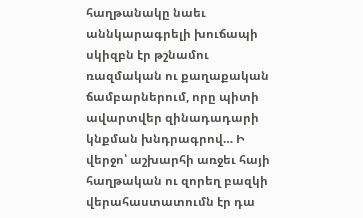հաղթանակը նաեւ աննկարագրելի խուճապի սկիզբն էր թշնամու ռազմական ու քաղաքական ճամբարներում, որը պիտի ավարտվեր զինադադարի կնքման խնդրագրով… Ի վերջո՝ աշխարհի առջեւ հայի հաղթական ու զորեղ բազկի վերահաստատումն էր դա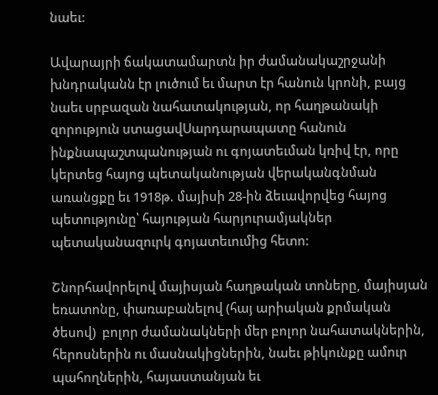նաեւ:

Ավարայրի ճակատամարտն իր ժամանակաշրջանի խնդրականն էր լուծում եւ մարտ էր հանուն կրոնի, բայց նաեւ սրբազան նահատակության, որ հաղթանակի զորություն ստացավՍարդարապատը հանուն ինքնապաշտպանության ու գոյատեւման կռիվ էր, որը կերտեց հայոց պետականության վերականգնման առանցքը եւ 1918թ. մայիսի 28-ին ձեւավորվեց հայոց պետությունը՝ հայության հարյուրամյակներ պետականազուրկ գոյատեւումից հետո:

Շնորհավորելով մայիսյան հաղթական տոները, մայիսյան եռատոնը, փառաբանելով (հայ արիական քրմական ծեսով)  բոլոր ժամանակների մեր բոլոր նահատակներին, հերոսներին ու մասնակիցներին, նաեւ թիկունքը ամուր պահողներին, հայաստանյան եւ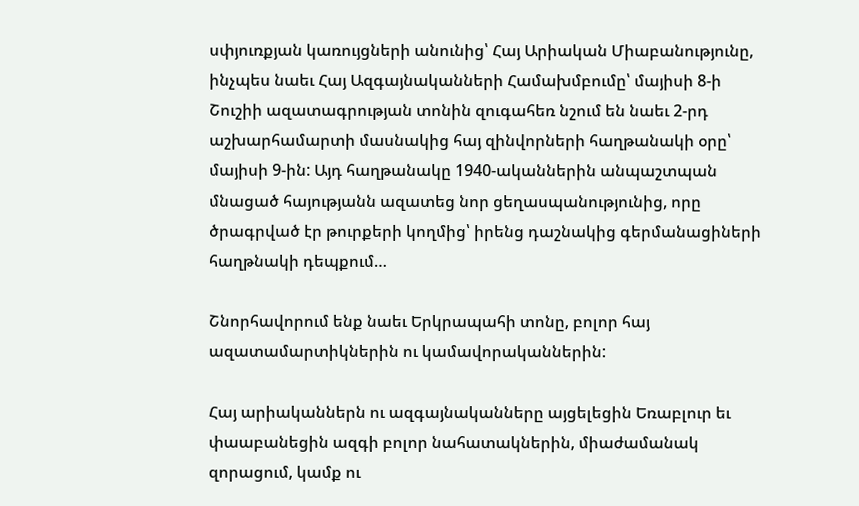սփյուռքյան կառույցների անունից՝ Հայ Արիական Միաբանությունը, ինչպես նաեւ Հայ Ազգայնականների Համախմբումը՝ մայիսի 8-ի Շուշիի ազատագրության տոնին զուգահեռ նշում են նաեւ 2-րդ աշխարհամարտի մասնակից հայ զինվորների հաղթանակի օրը՝ մայիսի 9-ին: Այդ հաղթանակը 1940-ականներին անպաշտպան մնացած հայությանն ազատեց նոր ցեղասպանությունից, որը ծրագրված էր թուրքերի կողմից՝ իրենց դաշնակից գերմանացիների հաղթնակի դեպքում…

Շնորհավորում ենք նաեւ Երկրապահի տոնը, բոլոր հայ ազատամարտիկներին ու կամավորականներին:

Հայ արիականներն ու ազգայնականները այցելեցին Եռաբլուր եւ փաաբանեցին ազգի բոլոր նահատակներին, միաժամանակ զորացում, կամք ու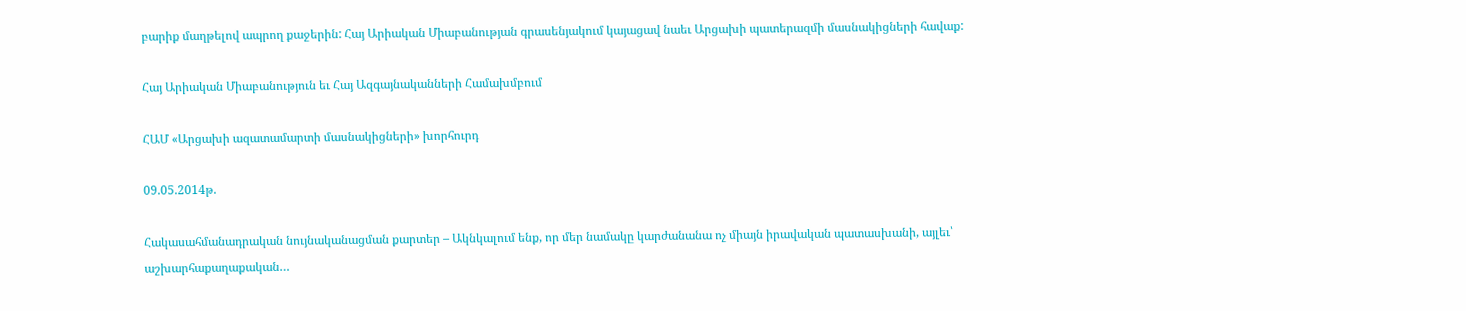բարիք մաղթելով ապրող քաջերին: Հայ Արիական Միաբանության գրասենյակում կայացավ նաեւ Արցախի պատերազմի մասնակիցների հավաք:

Հայ Արիական Միաբանություն եւ Հայ Ազգայնականների Համախմբում

ՀԱՄ «Արցախի ազատամարտի մասնակիցների» խորհուրդ

09.05.2014թ.

Հակասահմանադրական նույնականացման քարտեր – Ակնկալում ենք, որ մեր նամակը կարժանանա ոչ միայն իրավական պատասխանի, այլեւ՝ աշխարհաքաղաքական…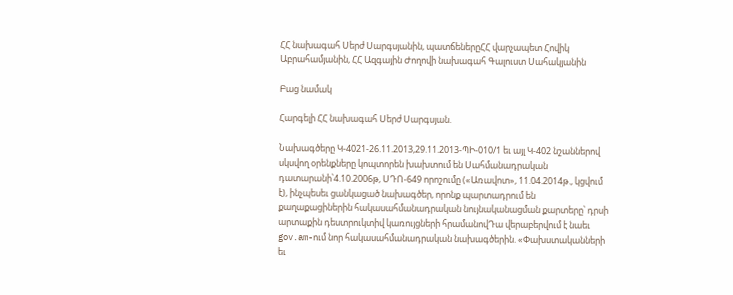ՀՀ նախագահ Սերժ Սարգսյանին, պատճեներըՀՀ վարչապետ Հովիկ Աբրահամյանին, ՀՀ Ազգային Ժողովի նախագահ Գալուստ Սահակյանին

Բաց նամակ

Հարգելի ՀՀ նախագահ Սերժ Սարգսյան.

Նախագծերը Կ-4021-26.11.2013,29.11.2013-ՊԻ-010/1 եւ այլ Կ-402 նշաններով սկսվող օրենքները կոպտորեն խախտում են Սահմանադրական դատարանի՝4.10.2006թ, ՍԴՈ-649 որոշումը («Առավոտ», 11.04.2014թ., կցվում է), ինչպեսեւ ցանկացած նախագծեր, որոնք պարտադրում են քաղաքացիներին հակասահմանադրական նույնականացման քարտերը՝ դրսի արտաքին դեստրուկտիվ կառույցների հրամանովԴա վերաբերվում է նաեւ gov.am-ում նոր հակասահմանադրական նախագծերին. «Փախստականների եւ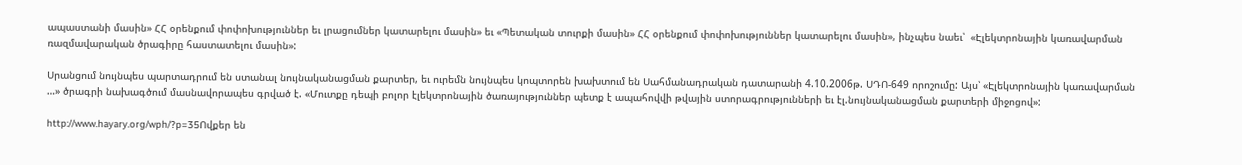ապաստանի մասին» ՀՀ օրենքում փոփոխություններ եւ լրացումներ կատարելու մասին» եւ «Պետական տուրքի մասին» ՀՀ օրենքում փոփոխություններ կատարելու մասին», ինչպես նաեւ՝  «Էլեկտրոնային կառավարման ռազմավարական ծրագիրը հաստատելու մասին»:

Սրանցում նույնպես պարտադրում են ստանալ նույնականացման քարտեր, եւ ուրեմն նույնպես կոպտորեն խախտում են Սահմանադրական դատարանի 4.10.2006թ. ՍԴՈ-649 որոշումը: Այս՝ «Էլեկտրոնային կառավարման …» ծրագրի նախագծում մասնավորապես գրված է. «Մուտքը դեպի բոլոր էլեկտրոնային ծառայություններ պետք է ապահովվի թվային ստորագրությունների եւ էլ.նույնականացման քարտերի միջոցով»:

http://www.hayary.org/wph/?p=35Ովքեր են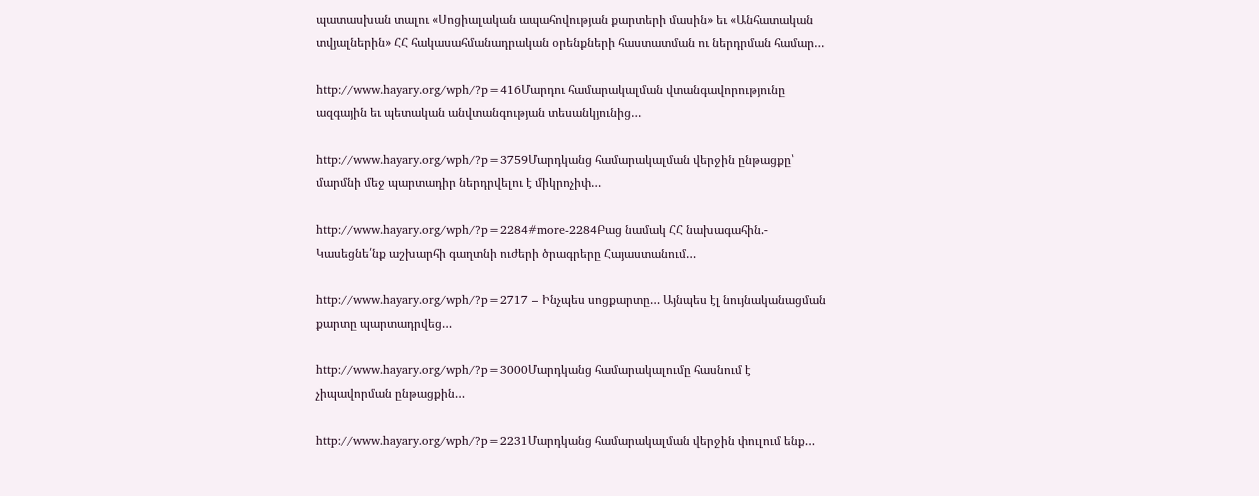պատասխան տալու «Սոցիալական ապահովության քարտերի մասին» եւ «Անհատական տվյալներին» ՀՀ հակասահմանադրական օրենքների հաստատման ու ներդրման համար…

http://www.hayary.org/wph/?p=416Մարդու համարակալման վտանգավորությունը ազգային եւ պետական անվտանգության տեսանկյունից…

http://www.hayary.org/wph/?p=3759Մարդկանց համարակալման վերջին ընթացքը՝ մարմնի մեջ պարտադիր ներդրվելու է միկրոչիփ…

http://www.hayary.org/wph/?p=2284#more-2284Բաց նամակ ՀՀ նախագահին.- Կասեցնե՛նք աշխարհի գաղտնի ուժերի ծրագրերը Հայաստանում…

http://www.hayary.org/wph/?p=2717 – Ինչպես սոցքարտը… Այնպես էլ նույնականացման քարտը պարտադրվեց…

http://www.hayary.org/wph/?p=3000Մարդկանց համարակալումը հասնում է չիպավորման ընթացքին…

http://www.hayary.org/wph/?p=2231Մարդկանց համարակալման վերջին փուլում ենք…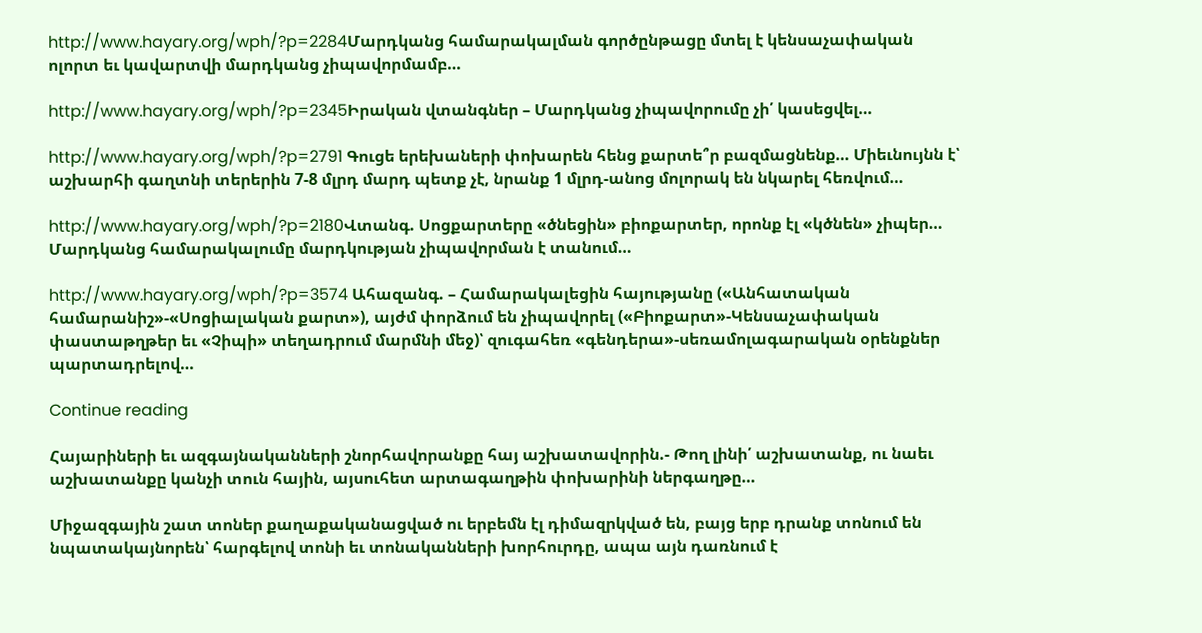http://www.hayary.org/wph/?p=2284Մարդկանց համարակալման գործընթացը մտել է կենսաչափական ոլորտ եւ կավարտվի մարդկանց չիպավորմամբ…

http://www.hayary.org/wph/?p=2345Իրական վտանգներ – Մարդկանց չիպավորումը չի՛ կասեցվել…

http://www.hayary.org/wph/?p=2791 Գուցե երեխաների փոխարեն հենց քարտե՞ր բազմացնենք… Միեւնույնն է՝ աշխարհի գաղտնի տերերին 7-8 մլրդ մարդ պետք չէ, նրանք 1 մլրդ-անոց մոլորակ են նկարել հեռվում…

http://www.hayary.org/wph/?p=2180Վտանգ. Սոցքարտերը «ծնեցին» բիոքարտեր, որոնք էլ «կծնեն» չիպեր… Մարդկանց համարակալումը մարդկության չիպավորման է տանում…

http://www.hayary.org/wph/?p=3574 Ահազանգ. – Համարակալեցին հայությանը («Անհատական համարանիշ»-«Սոցիալական քարտ»), այժմ փորձում են չիպավորել («Բիոքարտ»-Կենսաչափական փաստաթղթեր եւ «Չիպի» տեղադրում մարմնի մեջ)՝ զուգահեռ «գենդերա»-սեռամոլագարական օրենքներ պարտադրելով…

Continue reading

Հայարիների եւ ազգայնականների շնորհավորանքը հայ աշխատավորին.- Թող լինի՛ աշխատանք, ու նաեւ աշխատանքը կանչի տուն հային, այսուհետ արտագաղթին փոխարինի ներգաղթը…

Միջազգային շատ տոներ քաղաքականացված ու երբեմն էլ դիմազրկված են, բայց երբ դրանք տոնում են նպատակայնորեն՝ հարգելով տոնի եւ տոնականների խորհուրդը, ապա այն դառնում է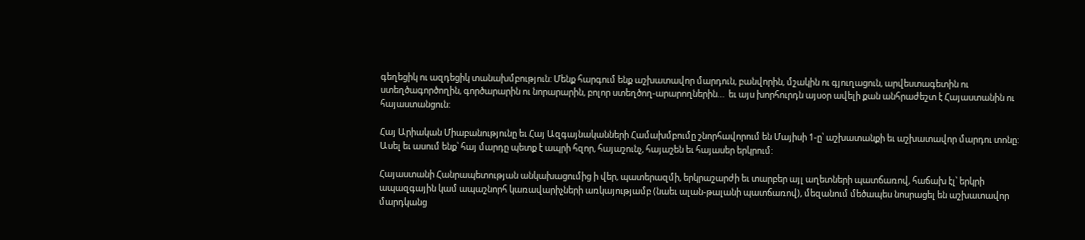գեղեցիկ ու ազդեցիկ տանախմբություն: Մենք հարգում ենք աշխատավոր մարդուն, բանվորին, մշակին ու գյուղացուն, արվեստագետին ու ստեղծագործողին, գործարարին ու նորարարին, բոլոր ստեղծող-արարողներին…  եւ այս խորհուրդն այսօր ավելի քան անհրաժեշտ է Հայաստանին ու հայաստանցուն:

Հայ Արիական Միաբանությունը եւ Հայ Ազգայնականների Համախմբումը շնորհավորում են Մայիսի 1-ը՝ աշխատանքի եւ աշխատավոր մարդու տոնը: Ասել եւ ասում ենք՝ հայ մարդը պետք է ապրի հզոր, հայաշունչ, հայաշեն եւ հայասեր երկրում:

Հայաստանի Հանրապետության անկախացումից ի վեր, պատերազմի, երկրաշարժի եւ տարբեր այլ աղետների պատճառով, հաճախ էլ՝ երկրի ապազգային կամ ապաշնորհ կառավարիչների առկայությամբ (նաեւ ալան-թալանի պատճառով), մեզանում մեծապես նոսրացել են աշխատավոր մարդկանց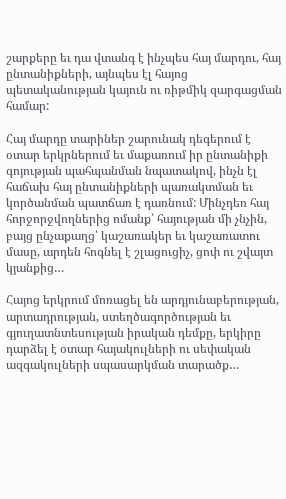շարքերը եւ դա վտանգ է ինչպես հայ մարդու, հայ ընտանիքների, այնպես էլ հայոց պետականության կայուն ու ռիթմիկ զարգացման համար:

Հայ մարդը տարիներ շարունակ դեգերում է օտար երկրներում եւ մաքառում իր ընտանիքի գոյության պահպանման նպատակով, ինչն էլ հաճախ հայ ընտանիքների պառակտման եւ կործանման պատճառ է դառնում: Մինչդեռ հայ հորջորջվողներից ոմանք՝ հայության մի չնչին, բայց ընչաքաղց՝ կաշառակեր եւ կաշառատու մասը, արդեն հոգնել է շլացուցիչ, ցոփ ու շվայտ կյանքից…

Հայոց երկրում մոռացել են արդյունաբերության, արտադրության, ստեղծագործության եւ գյուղատնտեսության իրական դեմքը, երկիրը դարձել է օտար հայակուլների ու սեփական ազգակուլների սպասարկման տարածք…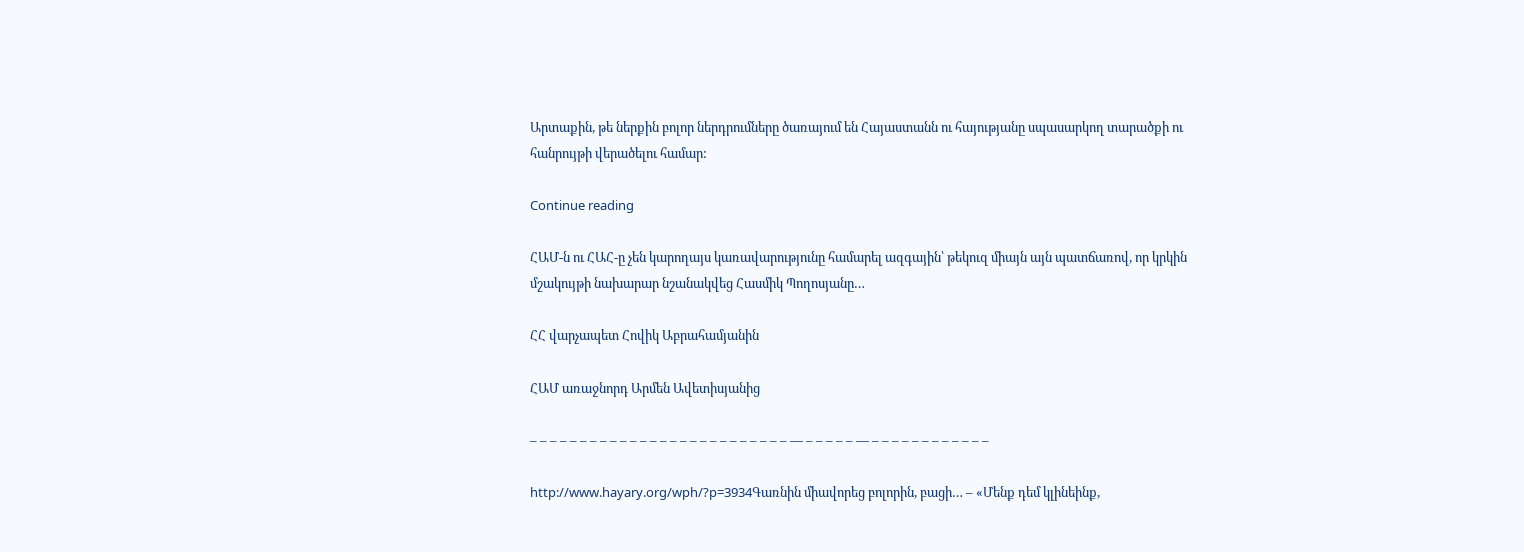Արտաքին, թե ներքին բոլոր ներդրումները ծառայում են Հայաստանն ու հայությանը սպասարկող տարածքի ու հանրույթի վերածելու համար:

Continue reading

ՀԱՄ-ն ու ՀԱՀ-ը չեն կարողայս կառավարությունը համարել ազգային՝ թեկուզ միայն այն պատճառով, որ կրկին մշակույթի նախարար նշանակվեց Հասմիկ Պողոսյանը…

ՀՀ վարչապետ Հովիկ Աբրահամյանին

ՀԱՄ առաջնորդ Արմեն Ավետիսյանից

– – – – – – – – – – – – – – – – – – – – – – – – – – — – – – – – — – – – – – – – – – – – –

http://www.hayary.org/wph/?p=3934Գառնին միավորեց բոլորին, բացի… – «Մենք դեմ կլինեինք,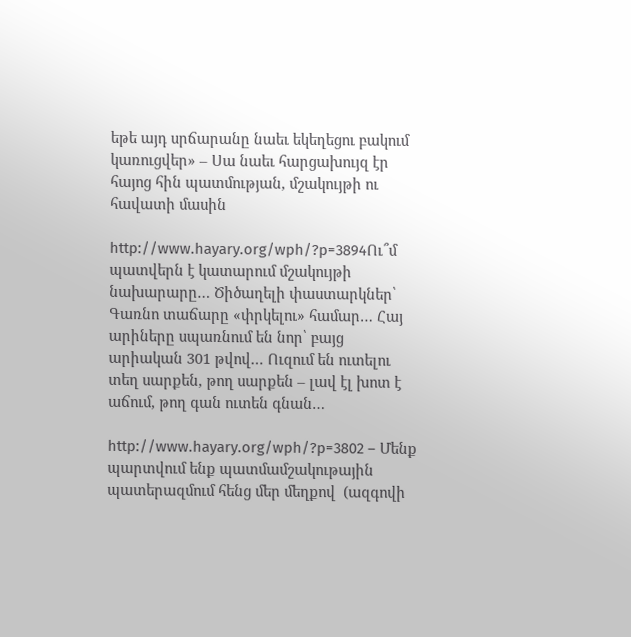եթե այդ սրճարանը նաեւ եկեղեցու բակում կառուցվեր» – Սա նաեւ հարցախույզ էր հայոց հին պատմության, մշակույթի ու հավատի մասին

http://www.hayary.org/wph/?p=3894Ու՞մ պատվերն է կատարում մշակույթի նախարարը… Ծիծաղելի փաստարկներ՝ Գառնո տաճարը «փրկելու» համար… Հայ արիները սպառնում են նոր՝ բայց արիական 301 թվով… Ուզում են ուտելու տեղ սարքեն, թող սարքեն – լավ էլ խոտ է աճում, թող գան ուտեն գնան…

http://www.hayary.org/wph/?p=3802 – Մենք պարտվում ենք պատմամշակութային պատերազմում հենց մեր մեղքով  (ազգովի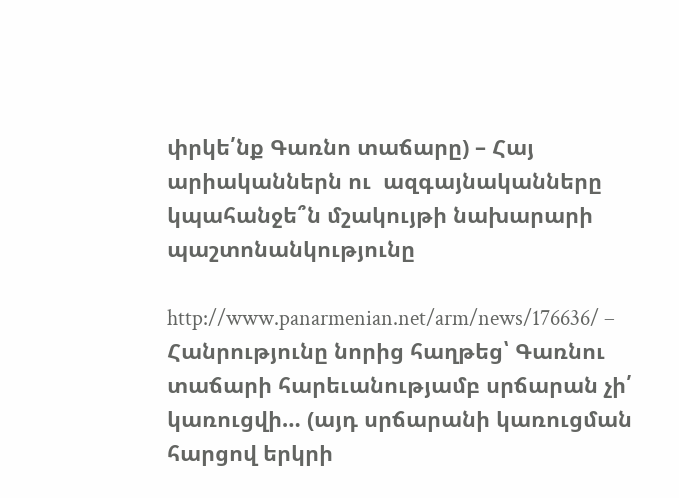փրկե՛նք Գառնո տաճարը) – Հայ արիականներն ու  ազգայնականները կպահանջե՞ն մշակույթի նախարարի պաշտոնանկությունը

http://www.panarmenian.net/arm/news/176636/ – Հանրությունը նորից հաղթեց՝ Գառնու տաճարի հարեւանությամբ սրճարան չի՛ կառուցվի… (այդ սրճարանի կառուցման հարցով երկրի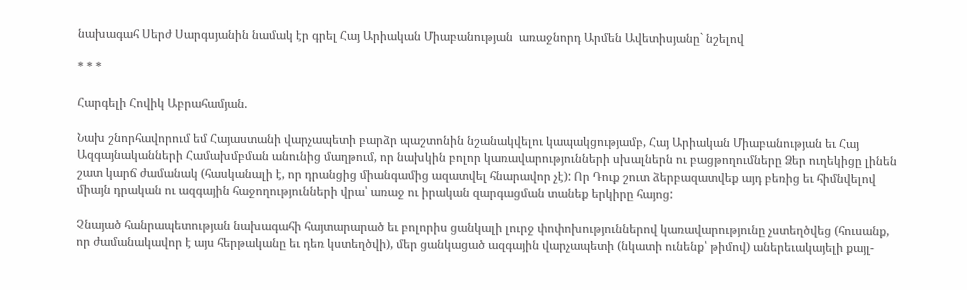նախագահ Սերժ Սարգսյանին նամակ էր գրել Հայ Արիական Միաբանության  առաջնորդ Արմեն Ավետիսյանը` նշելով

* * *

Հարգելի Հովիկ Աբրահամյան.

Նախ շնորհավորում եմ Հայաստանի վարչապետի բարձր պաշտոնին նշանակվելու կապակցությամբ, Հայ Արիական Միաբանության եւ Հայ Ազգայնականների Համախմբման անունից մաղթում, որ նախկին բոլոր կառավարությունների սխալներն ու բացթողումները Ձեր ուղեկիցը լինեն շատ կարճ ժամանակ (հասկանալի է, որ դրանցից միանգամից ազատվել հնարավոր չէ): Որ Դուք շուտ ձերբազատվեք այդ բեռից եւ հիմնվելով միայն դրական ու ազգային հաջողությունների վրա՝ առաջ ու իրական զարգացման տանեք երկիրը հայոց:

Չնայած հանրապետության նախագահի հայտարարած եւ բոլորիս ցանկալի լուրջ փոփոխություններով կառավարությունը չստեղծվեց (հուսանք, որ ժամանակավոր է այս հերթականը եւ դեռ կստեղծվի), մեր ցանկացած ազգային վարչապետի (նկատի ունենք՝ թիմով) աներեւակայելի քայլ-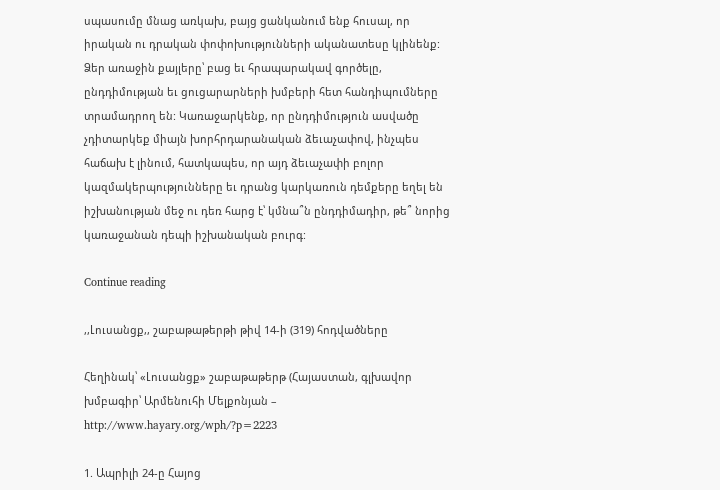սպասումը մնաց առկախ, բայց ցանկանում ենք հուսալ, որ իրական ու դրական փոփոխությունների ականատեսը կլինենք: Ձեր առաջին քայլերը՝ բաց եւ հրապարակավ գործելը, ընդդիմության եւ ցուցարարների խմբերի հետ հանդիպումները տրամադրող են: Կառաջարկենք, որ ընդդիմություն ասվածը չդիտարկեք միայն խորհրդարանական ձեւաչափով, ինչպես հաճախ է լինում, հատկապես, որ այդ ձեւաչափի բոլոր կազմակերպությունները եւ դրանց կարկառուն դեմքերը եղել են իշխանության մեջ ու դեռ հարց է՝ կմնա՞ն ընդդիմադիր, թե՞ նորից կառաջանան դեպի իշխանական բուրգ:

Continue reading

,,Լուսանցք,, շաբաթաթերթի թիվ 14-ի (319) հոդվածները

Հեղինակ՝ «Լուսանցք» շաբաթաթերթ (Հայաստան, գլխավոր խմբագիր՝ Արմենուհի Մելքոնյան – http://www.hayary.org/wph/?p=2223

1. Ապրիլի 24-ը Հայոց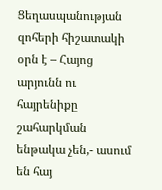Ցեղասպանության զոհերի հիշատակի օրն է – Հայոց արյունն ու հայրենիքը շահարկման ենթակա չեն,- ասում են հայ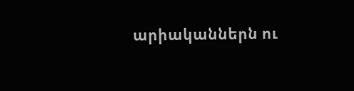արիականներն ու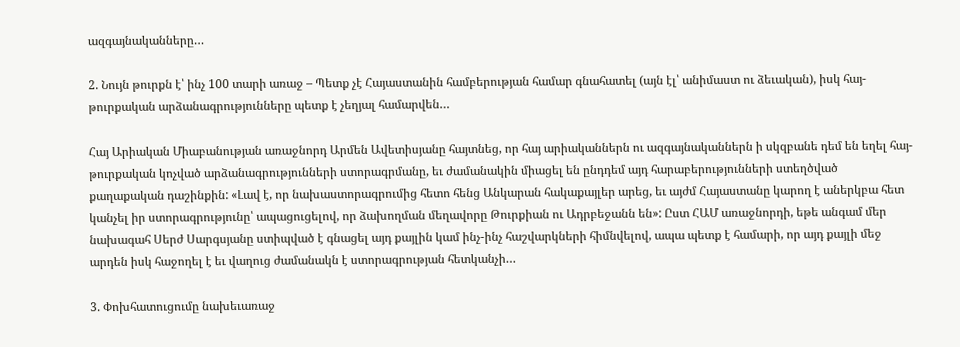ազգայնականները…

2. Նույն թուրքն է՝ ինչ 100 տարի առաջ – Պետք չէ Հայաստանին համբերության համար գնահատել (այն էլ՝ անիմաստ ու ձեւական), իսկ հայ-թուրքական արձանագրությունները պետք է չեղյալ համարվեն…

Հայ Արիական Միաբանության առաջնորդ Արմեն Ավետիսյանը հայտնեց, որ հայ արիականներն ու ազգայնականներն ի սկզբանե դեմ են եղել հայ-թուրքական կոչված արձանագրությունների ստորագրմանը, եւ ժամանակին միացել են ընդդեմ այդ հարաբերությունների ստեղծված քաղաքական դաշինքին: «Լավ է, որ նախաստորագրումից հետո հենց Անկարան հակաքայլեր արեց, եւ այժմ Հայաստանը կարող է աներկբա հետ կանչել իր ստորագրությունը՝ ապացուցելով, որ ձախողման մեղավորը Թուրքիան ու Ադրբեջանն են»: Ըստ ՀԱՄ առաջնորդի, եթե անգամ մեր նախագահ Սերժ Սարգսյանը ստիպված է գնացել այդ քայլին կամ ինչ-ինչ հաշվարկների հիմնվելով, ապա պետք է համարի, որ այդ քայլի մեջ արդեն իսկ հաջողել է եւ վաղուց ժամանակն է ստորագրության հետկանչի…

3. Փոխհատուցումը նախեւառաջ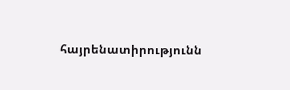հայրենատիրությունն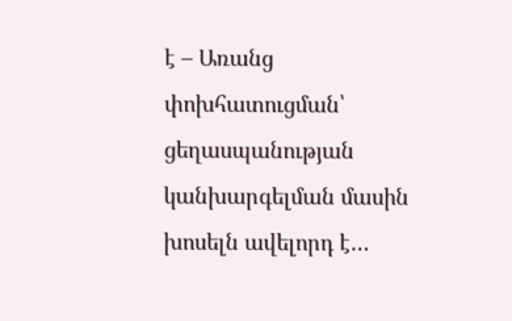է – Առանց փոխհատուցման՝ ցեղասպանության կանխարգելման մասին խոսելն ավելորդ է…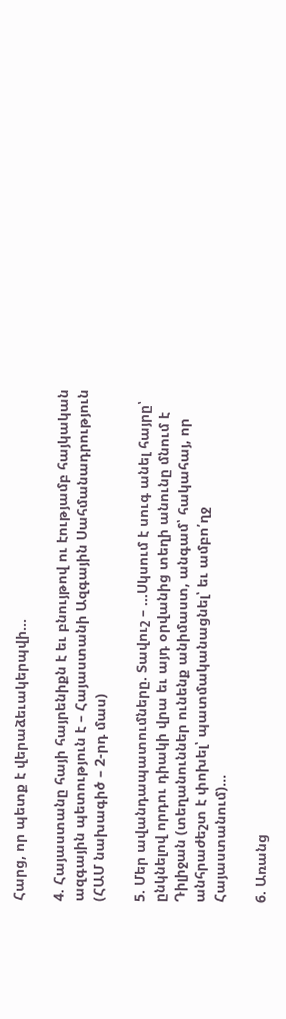Հարց, որ պետք է վերաձեւակերպվի…

4. Հայաստանը հայի հայրենիքն է եւ բնույթով ու էությամբ հայկական ազգային պետություն է – Հայաստանի Ազգային Սահմանադրություն (ՀԱՄ նախագիծ – 2-րդ մաս)

5. Մեր ավանդապատումները. Տավուշ – …Սկսում է սուգ անել հայրը՝ ընկնելով որդու դիակի վրա եւ այդ օրվանից տեղի անունը մնում է Դիլիջան (տեղանուններ ունենք անիմաստ, անգամ՝ հակահայ, որ անհրաժեշտ է փոխել՝ պատմականացնել՝ եւ ամբո՛ղջ Հայաստանում)…

6. Առանց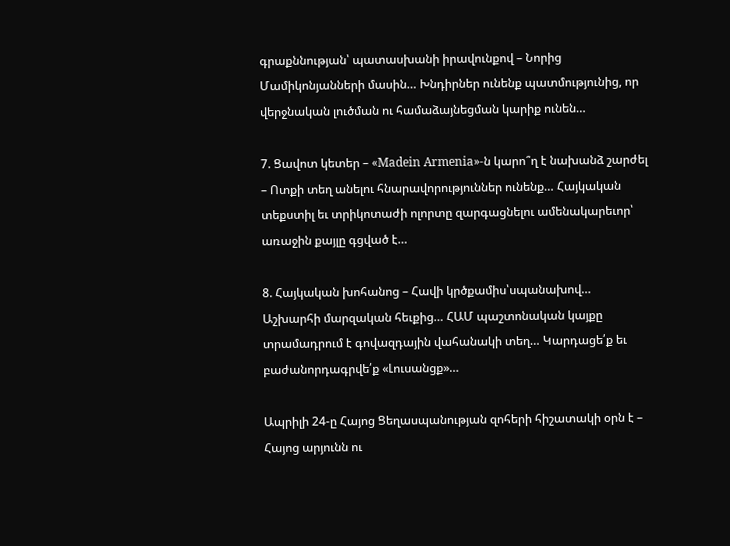գրաքննության՝ պատասխանի իրավունքով – Նորից Մամիկոնյանների մասին… Խնդիրներ ունենք պատմությունից, որ վերջնական լուծման ու համաձայնեցման կարիք ունեն…

7. Ցավոտ կետեր – «Madein Armenia»-ն կարո՞ղ է նախանձ շարժել – Ոտքի տեղ անելու հնարավորություններ ունենք… Հայկական տեքստիլ եւ տրիկոտաժի ոլորտը զարգացնելու ամենակարեւոր՝ առաջին քայլը գցված է…

8. Հայկական խոհանոց – Հավի կրծքամիս՝սպանախով… Աշխարհի մարզական հեւքից… ՀԱՄ պաշտոնական կայքը տրամադրում է գովազդային վահանակի տեղ… Կարդացե՛ք եւ բաժանորդագրվե՛ք «Լուսանցք»…

Ապրիլի 24-ը Հայոց Ցեղասպանության զոհերի հիշատակի օրն է – Հայոց արյունն ու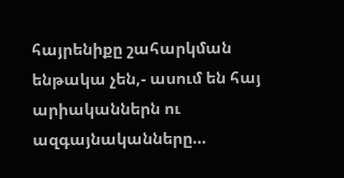հայրենիքը շահարկման ենթակա չեն,- ասում են հայ արիականներն ու ազգայնականները…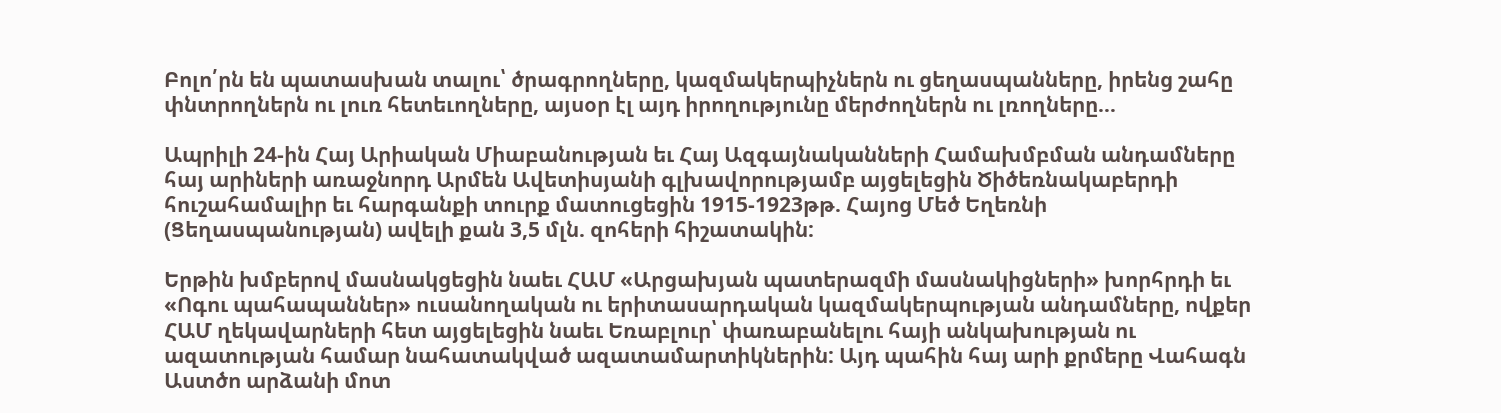Բոլո՛րն են պատասխան տալու՝ ծրագրողները, կազմակերպիչներն ու ցեղասպանները, իրենց շահը փնտրողներն ու լուռ հետեւողները, այսօր էլ այդ իրողությունը մերժողներն ու լռողները…

Ապրիլի 24-ին Հայ Արիական Միաբանության եւ Հայ Ազգայնականների Համախմբման անդամները հայ արիների առաջնորդ Արմեն Ավետիսյանի գլխավորությամբ այցելեցին Ծիծեռնակաբերդի հուշահամալիր եւ հարգանքի տուրք մատուցեցին 1915-1923թթ. Հայոց Մեծ Եղեռնի (Ցեղասպանության) ավելի քան 3,5 մլն. զոհերի հիշատակին:

Երթին խմբերով մասնակցեցին նաեւ ՀԱՄ «Արցախյան պատերազմի մասնակիցների» խորհրդի եւ «Ոգու պահապաններ» ուսանողական ու երիտասարդական կազմակերպության անդամները, ովքեր ՀԱՄ ղեկավարների հետ այցելեցին նաեւ Եռաբլուր՝ փառաբանելու հայի անկախության ու ազատության համար նահատակված ազատամարտիկներին: Այդ պահին հայ արի քրմերը Վահագն Աստծո արձանի մոտ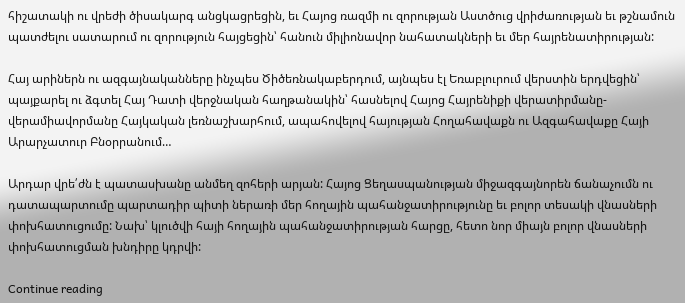հիշատակի ու վրեժի ծիսակարգ անցկացրեցին, եւ Հայոց ռազմի ու զորության Աստծուց վրիժառության եւ թշնամուն պատժելու սատարում ու զորություն հայցեցին՝ հանուն միլիոնավոր նահատակների եւ մեր հայրենատիրության:

Հայ արիներն ու ազգայնականները ինչպես Ծիծեռնակաբերդում, այնպես էլ Եռաբլուրում վերստին երդվեցին՝ պայքարել ու ձգտել Հայ Դատի վերջնական հաղթանակին՝ հասնելով Հայոց Հայրենիքի վերատիրմանը-վերամիավորմանը Հայկական լեռնաշխարհում, ապահովելով հայության Հողահավաքն ու Ազգահավաքը Հայի Արարչատուր Բնօրրանում…

Արդար վրե՛ժն է պատասխանը անմեղ զոհերի արյան: Հայոց Ցեղասպանության միջազգայնորեն ճանաչումն ու դատապարտումը պարտադիր պիտի ներառի մեր հողային պահանջատիրությունը եւ բոլոր տեսակի վնասների փոխհատուցումը: Նախ՝ կլուծվի հայի հողային պահանջատիրության հարցը, հետո նոր միայն բոլոր վնասների փոխհատուցման խնդիրը կդրվի:

Continue reading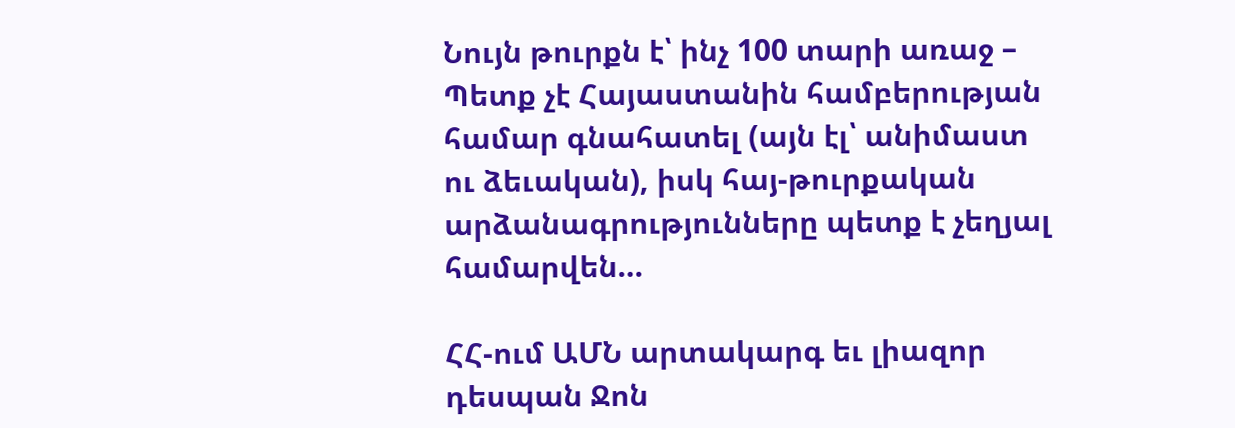Նույն թուրքն է՝ ինչ 100 տարի առաջ – Պետք չէ Հայաստանին համբերության համար գնահատել (այն էլ՝ անիմաստ ու ձեւական), իսկ հայ-թուրքական արձանագրությունները պետք է չեղյալ համարվեն…

ՀՀ-ում ԱՄՆ արտակարգ եւ լիազոր դեսպան Ջոն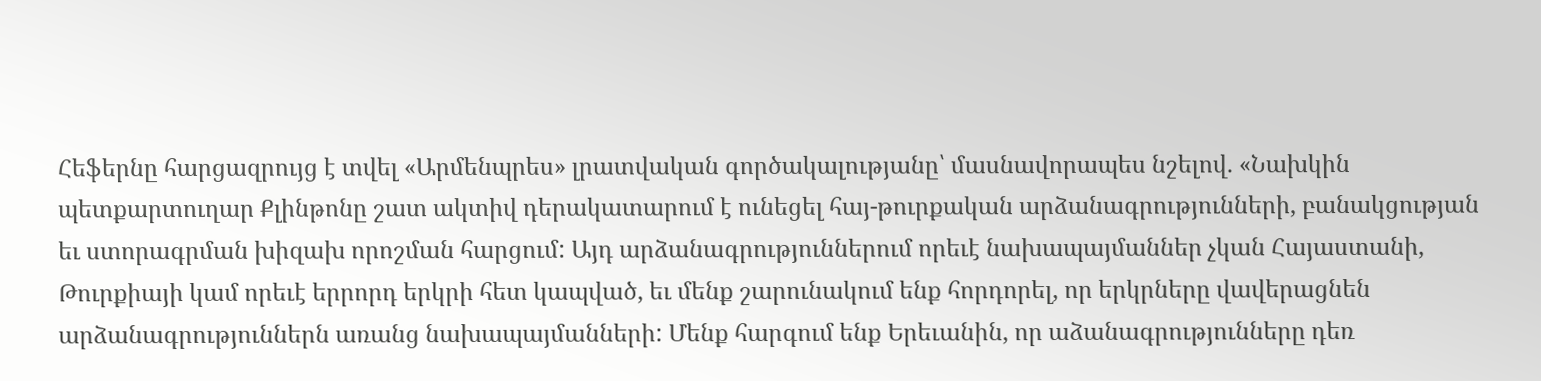Հեֆերնը հարցազրույց է տվել «Արմենպրես» լրատվական գործակալությանը՝ մասնավորապես նշելով. «Նախկին պետքարտուղար Քլինթոնը շատ ակտիվ դերակատարում է ունեցել հայ-թուրքական արձանագրությունների, բանակցության եւ ստորագրման խիզախ որոշման հարցում: Այդ արձանագրություններում որեւէ նախապայմաններ չկան Հայաստանի, Թուրքիայի կամ որեւէ երրորդ երկրի հետ կապված, եւ մենք շարունակում ենք հորդորել, որ երկրները վավերացնեն արձանագրություններն առանց նախապայմանների: Մենք հարգում ենք Երեւանին, որ աձանագրությունները դեռ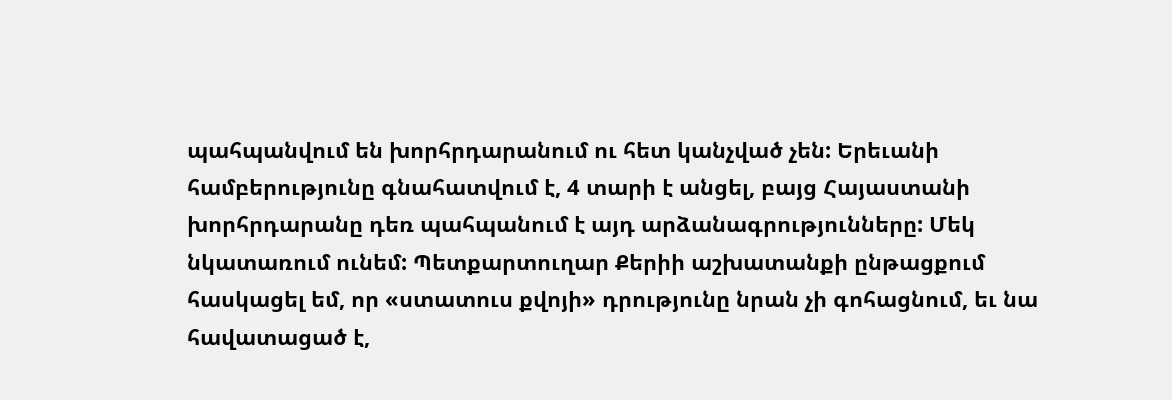պահպանվում են խորհրդարանում ու հետ կանչված չեն: Երեւանի համբերությունը գնահատվում է, 4 տարի է անցել, բայց Հայաստանի խորհրդարանը դեռ պահպանում է այդ արձանագրությունները: Մեկ նկատառում ունեմ: Պետքարտուղար Քերիի աշխատանքի ընթացքում հասկացել եմ, որ «ստատուս քվոյի» դրությունը նրան չի գոհացնում, եւ նա հավատացած է,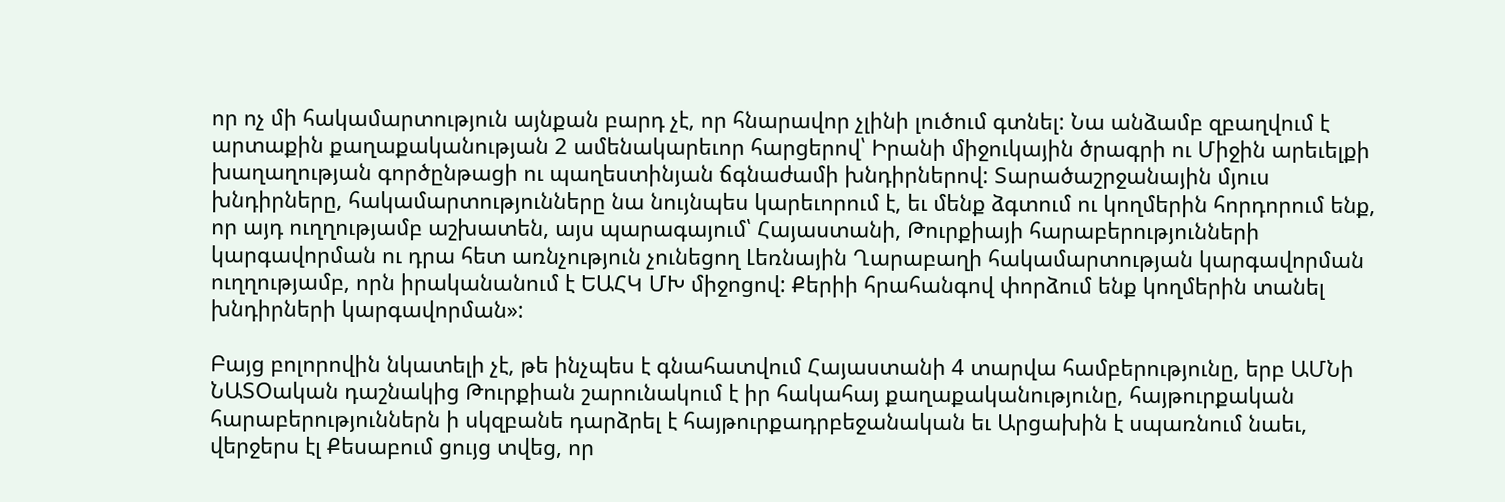որ ոչ մի հակամարտություն այնքան բարդ չէ, որ հնարավոր չլինի լուծում գտնել: Նա անձամբ զբաղվում է արտաքին քաղաքականության 2 ամենակարեւոր հարցերով՝ Իրանի միջուկային ծրագրի ու Միջին արեւելքի խաղաղության գործընթացի ու պաղեստինյան ճգնաժամի խնդիրներով: Տարածաշրջանային մյուս խնդիրները, հակամարտությունները նա նույնպես կարեւորում է, եւ մենք ձգտում ու կողմերին հորդորում ենք, որ այդ ուղղությամբ աշխատեն, այս պարագայում՝ Հայաստանի, Թուրքիայի հարաբերությունների կարգավորման ու դրա հետ առնչություն չունեցող Լեռնային Ղարաբաղի հակամարտության կարգավորման ուղղությամբ, որն իրականանում է ԵԱՀԿ ՄԽ միջոցով: Քերիի հրահանգով փորձում ենք կողմերին տանել խնդիրների կարգավորման»:

Բայց բոլորովին նկատելի չէ, թե ինչպես է գնահատվում Հայաստանի 4 տարվա համբերությունը, երբ ԱՄՆի ՆԱՏՕական դաշնակից Թուրքիան շարունակում է իր հակահայ քաղաքականությունը, հայթուրքական հարաբերություններն ի սկզբանե դարձրել է հայթուրքադրբեջանական եւ Արցախին է սպառնում նաեւ, վերջերս էլ Քեսաբում ցույց տվեց, որ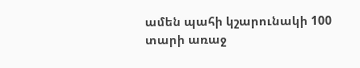ամեն պահի կշարունակի 100 տարի առաջ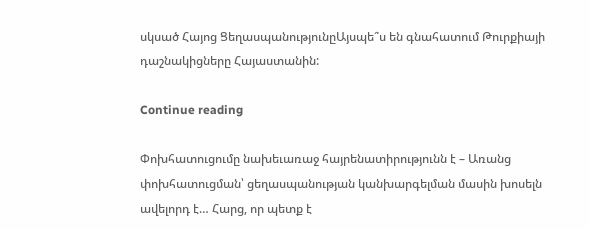սկսած Հայոց ՑեղասպանությունըԱյսպե՞ս են գնահատում Թուրքիայի դաշնակիցները Հայաստանին:

Continue reading

Փոխհատուցումը նախեւառաջ հայրենատիրությունն է – Առանց փոխհատուցման՝ ցեղասպանության կանխարգելման մասին խոսելն ավելորդ է… Հարց, որ պետք է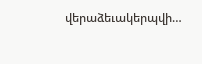վերաձեւակերպվի…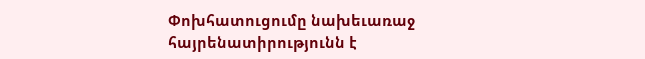Փոխհատուցումը նախեւառաջ հայրենատիրությունն է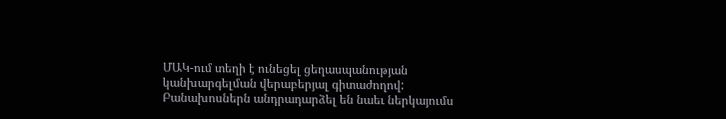ՄԱԿ-ում տեղի է ունեցել ցեղասպանության կանխարգելման վերաբերյալ գիտաժողով: Բանախոսներն անդրադարձել են նաեւ ներկայումս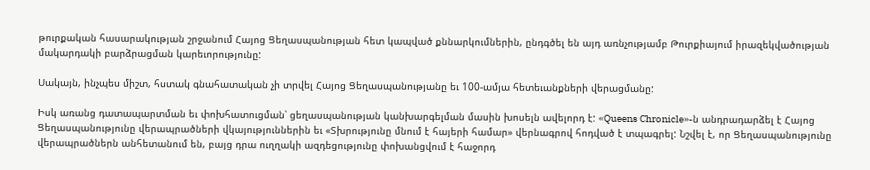թուրքական հասարակության շրջանում Հայոց Ցեղասպանության հետ կապված քննարկումներին, ընդգծել են այդ առնչությամբ Թուրքիայում իրազեկվածության մակարդակի բարձրացման կարեւորությունը:

Սակայն, ինչպես միշտ, հստակ գնահատական չի տրվել Հայոց Ցեղասպանությանը եւ 100-ամյա հետեւանքների վերացմանը:

Իսկ առանց դատապարտման եւ փոխհատուցման՝ ցեղասպանության կանխարգելման մասին խոսելն ավելորդ է: «Queens Chronicle»-ն անդրադարձել է Հայոց Ցեղասպանությունը վերապրածների վկայություններին եւ «Տխրությունը մնում է հայերի համար» վերնագրով հոդված է տպագրել: Նշվել է, որ Ցեղասպանությունը վերապրածներն անհետանում են, բայց դրա ուղղակի ազդեցությունը փոխանցվում է հաջորդ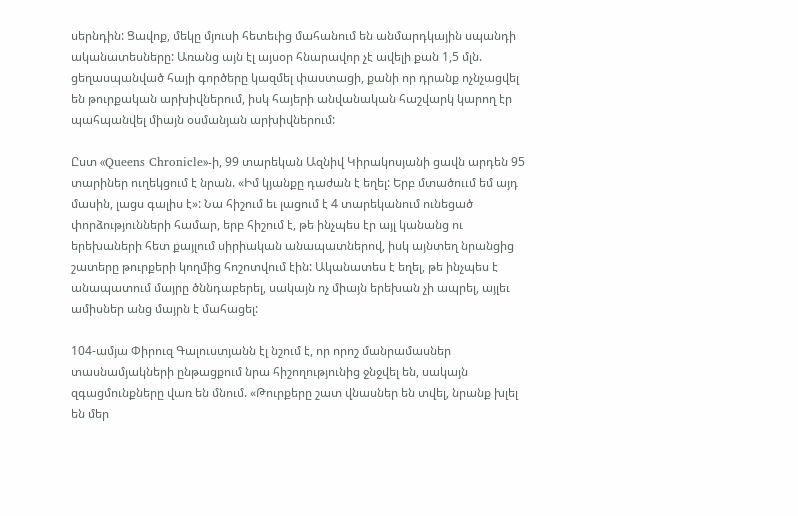սերնդին: Ցավոք, մեկը մյուսի հետեւից մահանում են անմարդկային սպանդի ականատեսները: Առանց այն էլ այսօր հնարավոր չէ ավելի քան 1,5 մլն. ցեղասպանված հայի գործերը կազմել փաստացի, քանի որ դրանք ոչնչացվել են թուրքական արխիվներում, իսկ հայերի անվանական հաշվարկ կարող էր պահպանվել միայն օսմանյան արխիվներում:

Ըստ «Queens Chronicle»-ի, 99 տարեկան Ազնիվ Կիրակոսյանի ցավն արդեն 95 տարիներ ուղեկցում է նրան. «Իմ կյանքը դաժան է եղել: Երբ մտածոււմ եմ այդ մասին, լացս գալիս է»: Նա հիշում եւ լացում է 4 տարեկանում ունեցած փորձությունների համար, երբ հիշում է, թե ինչպես էր այլ կանանց ու երեխաների հետ քայլում սիրիական անապատներով, իսկ այնտեղ նրանցից շատերը թուրքերի կողմից հոշոտվում էին: Ականատես է եղել, թե ինչպես է անապատում մայրը ծննդաբերել, սակայն ոչ միայն երեխան չի ապրել, այլեւ ամիսներ անց մայրն է մահացել:

104-ամյա Փիրուզ Գալուստյանն էլ նշում է, որ որոշ մանրամասներ տասնամյակների ընթացքում նրա հիշողությունից ջնջվել են, սակայն զգացմունքները վառ են մնում. «Թուրքերը շատ վնասներ են տվել, նրանք խլել են մեր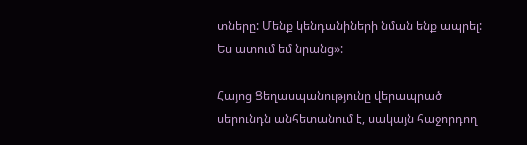տները: Մենք կենդանիների նման ենք ապրել: Ես ատում եմ նրանց»:

Հայոց Ցեղասպանությունը վերապրած սերունդն անհետանում է, սակայն հաջորդող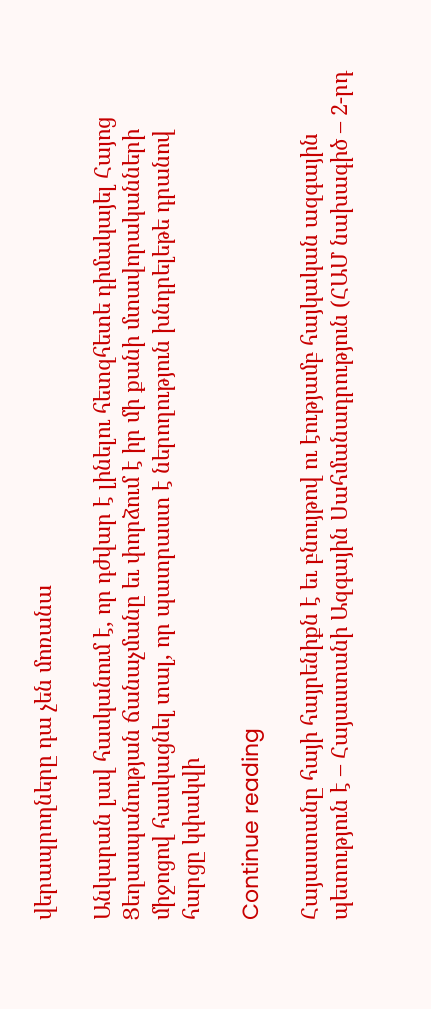վերապրողները դա չեն մոռանա

Անկարան լավ հասկանում է, որ դժվար է լինելու հետզհետե դիմակայել Հայոց Ցեղասպանության ճանաչմանը եւ փորձում է իր մի քանի մտավորականների միջոցով հասկացնել տալ, որ պատրաստ է ներողություն խնդրելեթե դրանով հարցը կփակվի

Continue reading

Հայաստանը հայի հայրենիքն է եւ բնույթով ու էությամբ հայկական ազգային պետություն է – Հայաստանի Ազգային Սահմանադրություն (ՀԱՄ նախագիծ – 2-րդ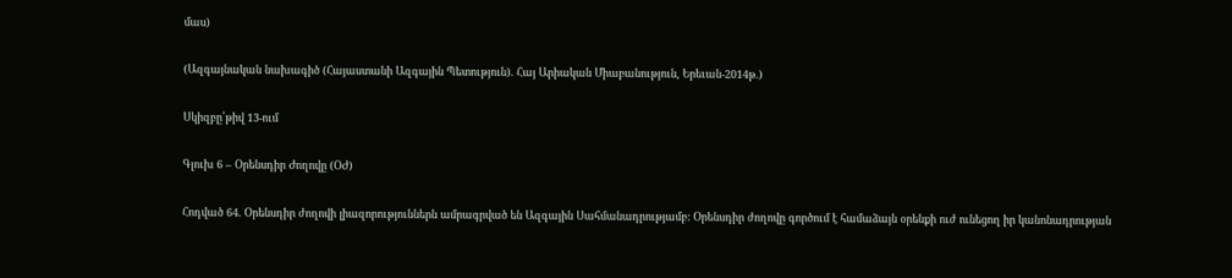մաս)

(Ազգայնական նախագիծ (Հայաստանի Ազգային Պետություն). Հայ Արիական Միաբանություն, Երեւան-2014թ.)

Սկիզբը՝թիվ 13-ում

Գլուխ 6 – Օրենսդիր Ժողովը (ՕԺ)

Հոդված 64. Օրենսդիր ժողովի լիազորություններն ամրագրված են Ազգային Սահմանադրությամբ: Օրենսդիր ժողովը գործում է համաձայն օրենքի ուժ ունեցող իր կանոնադրության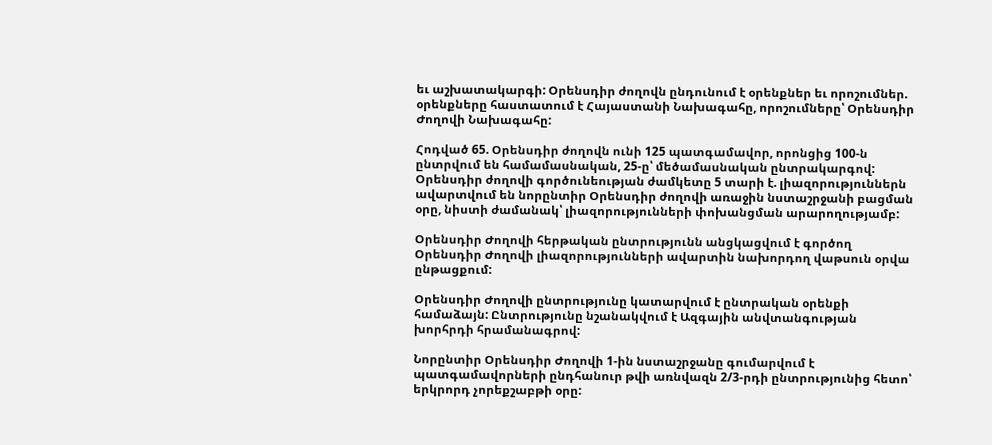եւ աշխատակարգի: Օրենսդիր ժողովն ընդունում է օրենքներ եւ որոշումներ. օրենքները հաստատում է Հայաստանի Նախագահը, որոշումները՝ Օրենսդիր Ժողովի Նախագահը:

Հոդված 65. Օրենսդիր ժողովն ունի 125 պատգամավոր, որոնցից 100-ն ընտրվում են համամասնական, 25-ը՝ մեծամասնական ընտրակարգով: Օրենսդիր ժողովի գործունեության ժամկետը 5 տարի է. լիազորություններն ավարտվում են նորընտիր Օրենսդիր ժողովի առաջին նստաշրջանի բացման օրը, նիստի ժամանակ՝ լիազորությունների փոխանցման արարողությամբ:

Օրենսդիր Ժողովի հերթական ընտրությունն անցկացվում է գործող Օրենսդիր Ժողովի լիազորությունների ավարտին նախորդող վաթսուն օրվա ընթացքում:

Օրենսդիր Ժողովի ընտրությունը կատարվում է ընտրական օրենքի համաձայն: Ընտրությունը նշանակվում է Ազգային անվտանգության խորհրդի հրամանագրով:

Նորընտիր Օրենսդիր Ժողովի 1-ին նստաշրջանը գումարվում է պատգամավորների ընդհանուր թվի առնվազն 2/3-րդի ընտրությունից հետո՝ երկրորդ չորեքշաբթի օրը: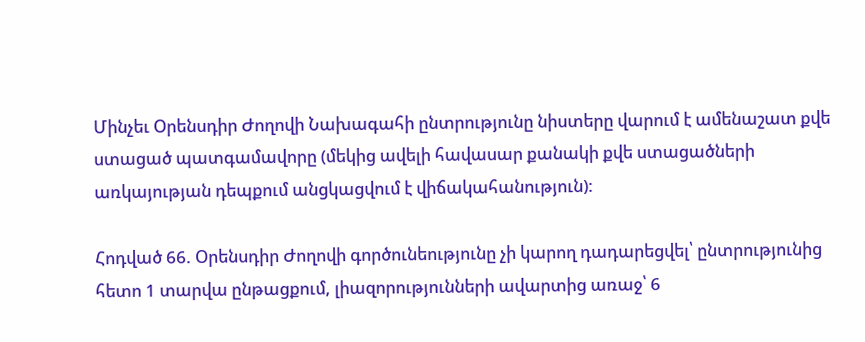Մինչեւ Օրենսդիր Ժողովի Նախագահի ընտրությունը նիստերը վարում է ամենաշատ քվե ստացած պատգամավորը (մեկից ավելի հավասար քանակի քվե ստացածների առկայության դեպքում անցկացվում է վիճակահանություն):

Հոդված 66. Օրենսդիր Ժողովի գործունեությունը չի կարող դադարեցվել՝ ընտրությունից հետո 1 տարվա ընթացքում, լիազորությունների ավարտից առաջ՝ 6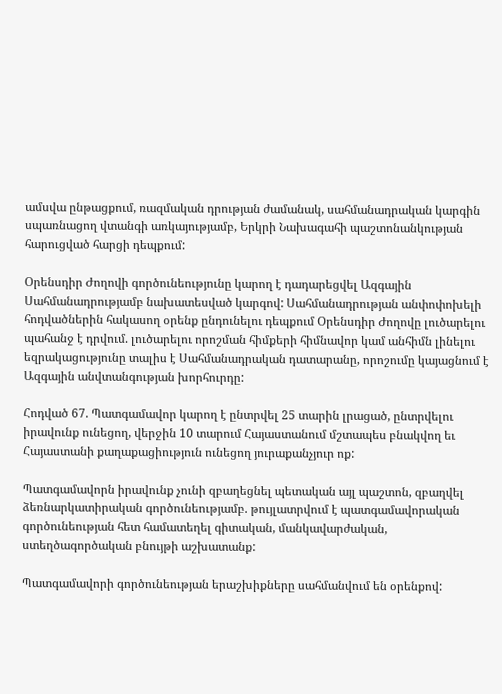ամսվա ընթացքում, ռազմական դրության ժամանակ, սահմանադրական կարգին սպառնացող վտանգի առկայությամբ, Երկրի Նախագահի պաշտոնանկության հարուցված հարցի դեպքում:

Օրենսդիր Ժողովի գործունեությունը կարող է դադարեցվել Ազգային Սահմանադրությամբ նախատեսված կարգով: Սահմանադրության անփոփոխելի հոդվածներին հակասող օրենք ընդունելու դեպքում Օրենսդիր Ժողովը լուծարելու պահանջ է դրվում. լուծարելու որոշման հիմքերի հիմնավոր կամ անհիմն լինելու եզրակացությունը տալիս է Սահմանադրական դատարանը, որոշումը կայացնում է Ազգային անվտանգության խորհուրդը:

Հոդված 67. Պատգամավոր կարող է ընտրվել 25 տարին լրացած, ընտրվելու իրավունք ունեցող, վերջին 10 տարում Հայաստանում մշտապես բնակվող եւ Հայաստանի քաղաքացիություն ունեցող յուրաքանչյուր ոք:

Պատգամավորն իրավունք չունի զբաղեցնել պետական այլ պաշտոն, զբաղվել ձեռնարկատիրական գործունեությամբ. թույլատրվում է պատգամավորական գործունեության հետ համատեղել գիտական, մանկավարժական, ստեղծագործական բնույթի աշխատանք:

Պատգամավորի գործունեության երաշխիքները սահմանվում են օրենքով: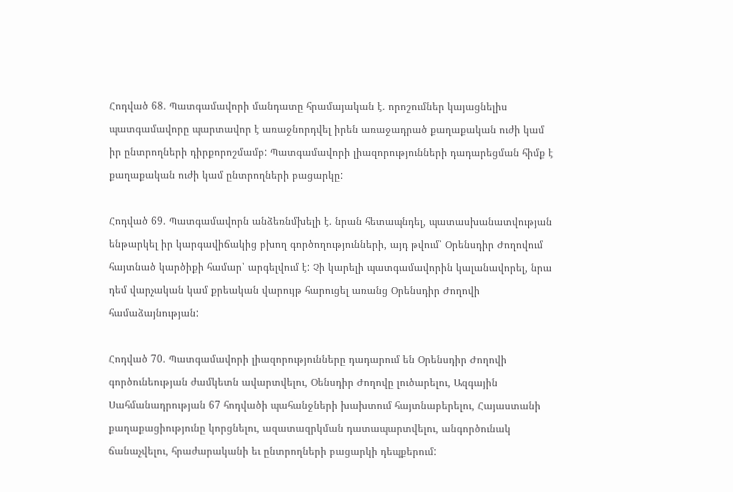Հոդված 68. Պատգամավորի մանդատը հրամայական է. որոշումներ կայացնելիս պատգամավորը պարտավոր է առաջնորդվել իրեն առաջադրած քաղաքական ուժի կամ իր ընտրողների դիրքորոշմամբ: Պատգամավորի լիազորությունների դադարեցման հիմք է քաղաքական ուժի կամ ընտրողների բացարկը:

Հոդված 69. Պատգամավորն անձեռնմխելի է. նրան հետապնդել, պատասխանատվության ենթարկել իր կարգավիճակից բխող գործողությունների, այդ թվում՝ Օրենսդիր Ժողովում հայտնած կարծիքի համար՝ արգելվում է: Չի կարելի պատգամավորին կալանավորել, նրա դեմ վարչական կամ քրեական վարույթ հարուցել առանց Օրենսդիր Ժողովի համաձայնության:

Հոդված 70. Պատգամավորի լիազորությունները դադարում են Օրենսդիր Ժողովի գործունեության ժամկետն ավարտվելու, Օենսդիր Ժողովը լուծարելու, Ազգային Սահմանադրության 67 հոդվածի պահանջների խախտում հայտնաբերելու, Հայաստանի քաղաքացիությունը կորցնելու, ազատազրկման դատապարտվելու, անգործունակ ճանաչվելու, հրաժարականի եւ ընտրողների բացարկի դեպքերում: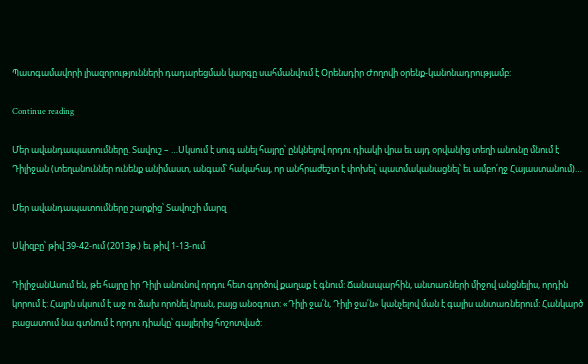Պատգամավորի լիազորությունների դադարեցման կարգը սահմանվում է Օրենսդիր Ժողովի օրենք-կանոնադրությամբ:

Continue reading

Մեր ավանդապատումները. Տավուշ – …Սկսում է սուգ անել հայրը՝ ընկնելով որդու դիակի վրա եւ այդ օրվանից տեղի անունը մնում է Դիլիջան (տեղանուններ ունենք անիմաստ, անգամ՝ հակահայ, որ անհրաժեշտ է փոխել՝ պատմականացնել՝ եւ ամբո՛ղջ Հայաստանում)…

Մեր ավանդապատումները շարքից՝ Տավուշի մարզ

Սկիզբը՝ թիվ 39-42-ում (2013թ.) եւ թիվ 1-13-ում

ԴիլիջանԱսում են, թե հայրը իր Դիլի անունով որդու հետ գործով քաղաք է գնում: Ճանապարհին, անտառների միջով անցնելիս, որդին կորում է: Հայրն սկսում է աջ ու ձախ որոնել նրան, բայց անօգուտ: «Դիլի ջա՛ն, Դիլի ջա՛ն» կանչելով ման է գալիս անտառներում: Հանկարծ բացատում նա գտնում է որդու դիակը՝ գայլերից հոշոտված: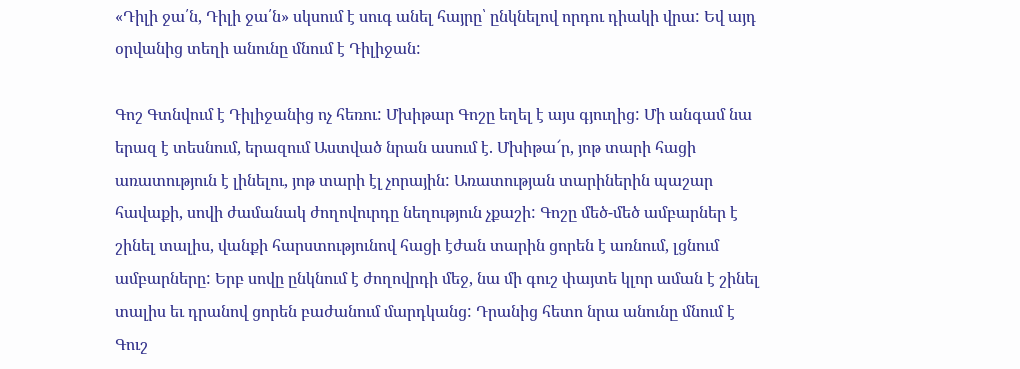«Դիլի ջա՛ն, Դիլի ջա՛ն» սկսում է սուգ անել հայրը՝ ընկնելով որդու դիակի վրա: Եվ այդ օրվանից տեղի անունը մնում է Դիլիջան:

Գոշ Գտնվում է Դիլիջանից ոչ հեռու: Մխիթար Գոշը եղել է այս գյուղից: Մի անգամ նա երազ է տեսնում, երազում Աստված նրան ասում է. Մխիթա՜ր, յոթ տարի հացի առատություն է լինելու, յոթ տարի էլ չորային: Առատության տարիներին պաշար հավաքի, սովի ժամանակ ժողովուրդը նեղություն չքաշի: Գոշը մեծ-մեծ ամբարներ է շինել տալիս, վանքի հարստությունով հացի էժան տարին ցորեն է առնում, լցնում ամբարները: Երբ սովը ընկնում է ժողովրդի մեջ, նա մի գուշ փայտե կլոր աման է շինել տալիս եւ դրանով ցորեն բաժանում մարդկանց: Դրանից հետո նրա անունը մնում է Գուշ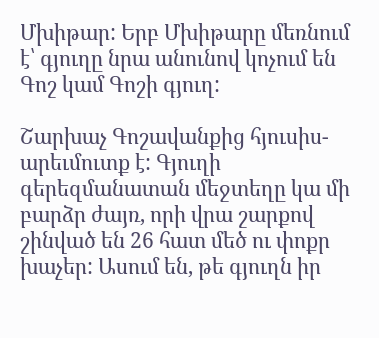Մխիթար: Երբ Մխիթարը մեռնում է՝ գյուղը նրա անունով կոչում են Գոշ կամ Գոշի գյուղ:

Շարխաչ Գոշավանքից հյուսիս-արեւմուտք է: Գյուղի գերեզմանատան մեջտեղը կա մի բարձր ժայռ, որի վրա շարքով շինված են 26 հատ մեծ ու փոքր խաչեր: Ասում են, թե գյուղն իր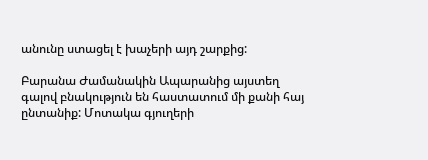անունը ստացել է խաչերի այդ շարքից:

Բարանա Ժամանակին Ապարանից այստեղ գալով բնակություն են հաստատում մի քանի հայ ընտանիք: Մոտակա գյուղերի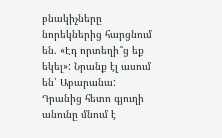բնակիչները նորեկներից հարցնում են. «Էդ որտեղի՞ց եք եկել»: Նրանք էլ ասում են՝ Աբարանա: Դրանից հետո գյուղի անունը մնում է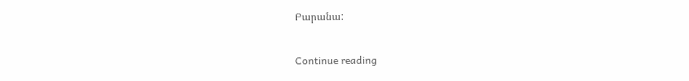Բարանա:

Continue reading